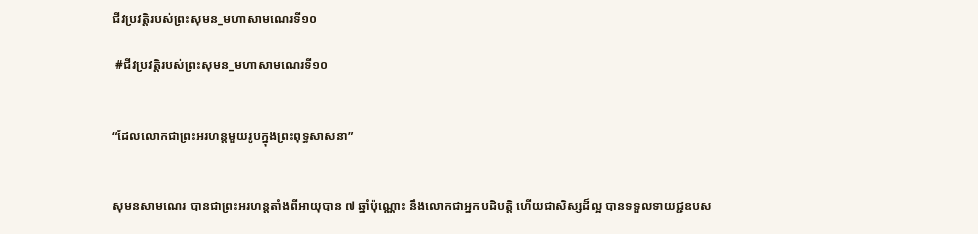ជីវប្រវត្តិរបស់ព្រះសុមន_មហាសាមណេរទី១០

 #ជីវប្រវត្តិរបស់ព្រះសុមន_មហាសាមណេរទី១០


“ដែលលោកជាព្រះអរហន្តមួយរូបក្នុងព្រះពុទ្ធសាសនា”


សុមនសាមណេរ បានជាព្រះអរហន្តតាំងពីអាយុបាន ៧ ឆ្នាំប៉ុណ្ណោះ នឹងលោកជាអ្នកបដិបត្តិ ហើយជាសិស្សដ៏ល្អ បានទទួលទាយជ្ជឧបស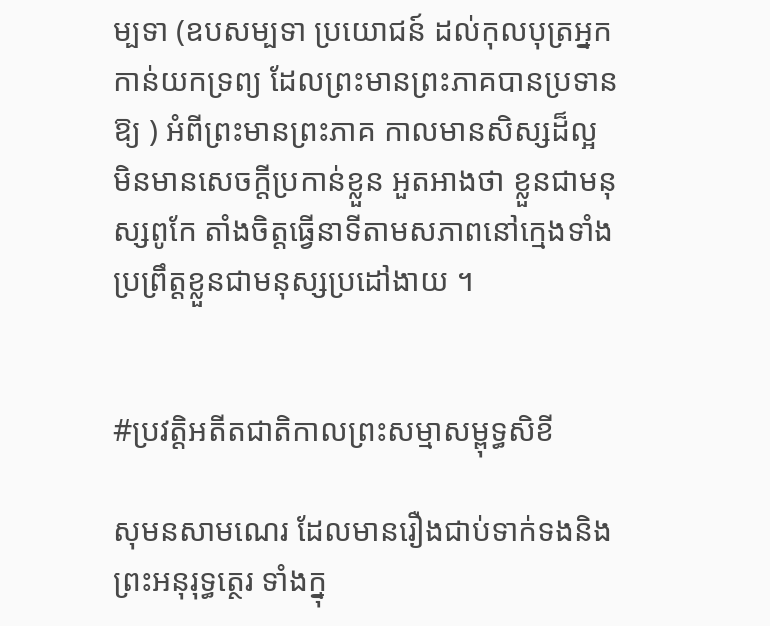ម្បទា (ឧបសម្បទា ប្រយោជន៍ ដល់កុលបុត្រអ្នកកាន់យកទ្រព្យ ដែលព្រះមានព្រះភាគបានប្រទានឱ្យ ) អំពីព្រះមានព្រះភាគ កាលមានសិស្សដ៏ល្អ មិនមានសេចក្តីប្រកាន់ខ្លួន អួតអាងថា ខ្លួនជាមនុស្សពូកែ តាំងចិត្តធ្វើនាទីតាមសភាពនៅក្មេងទាំង ប្រព្រឹត្តខ្លួនជាមនុស្សប្រដៅងាយ ។


#ប្រវត្តិអតីតជាតិកាលព្រះសម្មាសម្ពុទ្ធសិខី

សុមនសាមណេរ ដែលមានរឿងជាប់ទាក់ទងនិង ព្រះអនុរុទ្ធត្ថេរ ទាំងក្នុ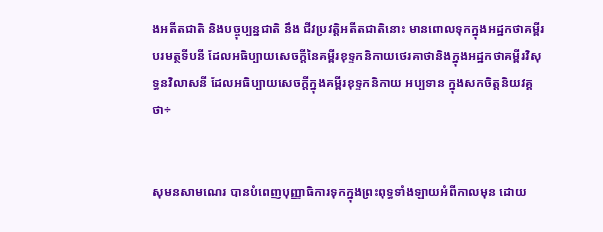ងអតីតជាតិ និងបច្ចុប្បន្នជាតិ នឹង ជីវប្រវត្តិអតីតជាតិនោះ មានពោលទុកក្នុងអដ្ឋកថាគម្ពីរបរមត្ថទីបនី ដែលអធិប្បាយសេចក្តីនៃគម្ពីរខុទ្ទកនិកាយថេរគាថានិងក្នុងអដ្ឋកថាគម្ពីរវិសុទ្ធនវិលាសនី ដែលអធិប្បាយសេចក្តីក្នុងគម្ពីរខុទ្ទកនិកាយ អប្បទាន ក្នុងសកចិត្តនិយវគ្គ ថា÷


សុមនសាមណេរ បានបំពេញបុញ្ញាធិការទុកក្នុងព្រះពុទ្ធទាំងឡាយអំពីកាលមុន ដោយ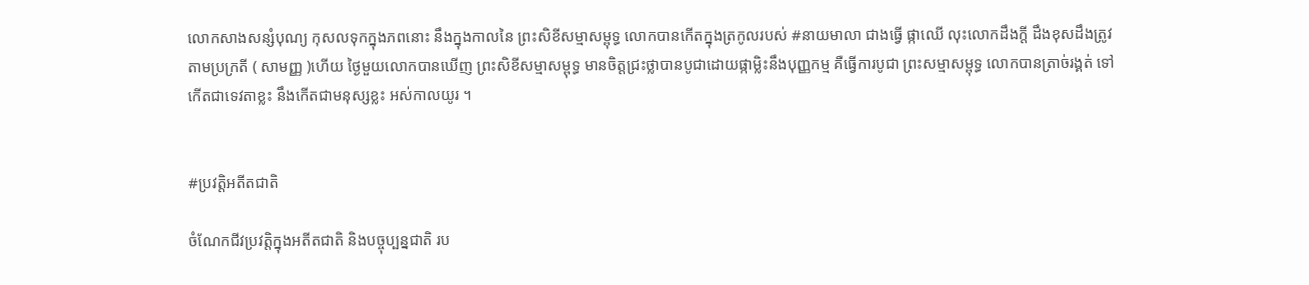លោកសាងសន្សំបុណ្យ កុសលទុកក្នុងភពនោះ នឹងក្នុងកាលនៃ ព្រះសិខីសម្មាសម្ពុទ្ធ លោកបានកើតក្នុងត្រកូលរបស់ #នាយមាលា ជាងធ្វើ ផ្កាឈើ លុះលោកដឹងក្តី ដឹងខុសដឹងត្រូវតាមប្រក្រតី ( សាមញ្ញ )ហើយ ថ្ងៃមួយលោកបានឃើញ ព្រះសិខីសម្មាសម្ពុទ្ធ មានចិត្តជ្រះថ្លាបានបូជាដោយផ្កាម្លិះនឹងបុញ្ញកម្ម គឺធ្វើការបូជា ព្រះសម្មាសម្ពុទ្ធ លោកបានត្រាច់រង្គត់ ទៅកើតជាទេវតាខ្លះ នឹងកើតជាមនុស្សខ្លះ អស់កាលយូរ ។


#ប្រវត្តិអតីតជាតិ

ចំណែកជីវប្រវត្តិក្នុងអតីតជាតិ និងបច្ចុប្បន្នជាតិ រប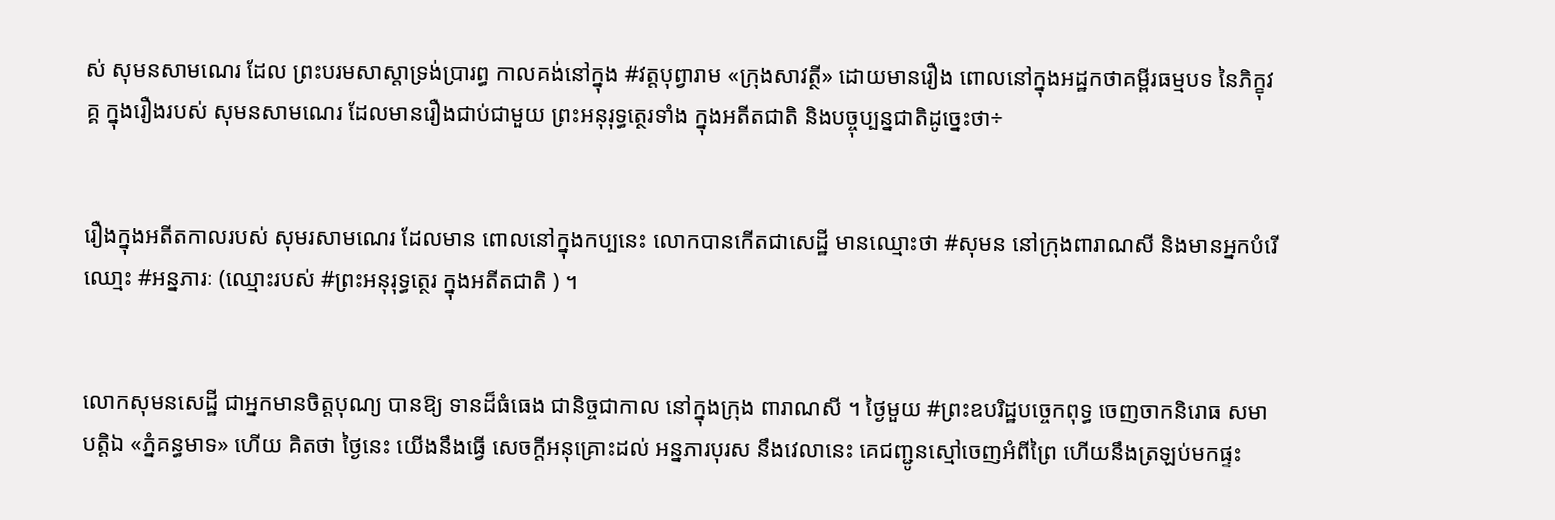ស់ សុមនសាមណេរ ដែល ព្រះបរមសាស្តាទ្រង់ប្រារព្ធ កាលគង់នៅក្នុង #វត្តបុព្វារាម «ក្រុងសាវត្ថី» ដោយមានរឿង ពោលនៅក្នុងអដ្ឋកថាគម្ពីរធម្មបទ នៃភិក្ខុវគ្គ ក្នុងរឿងរបស់ សុមនសាមណេរ ដែលមានរឿងជាប់ជាមួយ ព្រះអនុរុទ្ធត្ថេរទាំង ក្នុងអតីតជាតិ និងបច្ចុប្បន្នជាតិដូច្នេះថា÷


រឿងក្នុងអតីតកាលរបស់ សុមរសាមណេរ ដែលមាន ពោលនៅក្នុងកប្បនេះ លោកបានកើតជាសេដ្ឋី មានឈ្មោះថា #សុមន នៅក្រុងពារាណសី និងមានអ្នកបំរើឈោ្មះ #អន្នភារៈ (ឈ្មោះរបស់ #ព្រះអនុរុទ្ធត្ថេរ ក្នុងអតីតជាតិ ) ។


លោកសុមនសេដ្ឋី ជាអ្នកមានចិត្តបុណ្យ បានឱ្យ ទានដ៏ធំធេង ជានិច្ចជាកាល នៅក្នុងក្រុង ពារាណសី ។ ថ្ងៃមួយ #ព្រះឧបរិដ្ឋបច្ចេកពុទ្ធ ចេញចាកនិរោធ សមាបត្តិឯ «ភ្នំគន្ធមាទ» ហើយ គិតថា ថ្ងៃនេះ យើងនឹងធ្វើ សេចក្ដីអនុគ្រោះដល់ អន្នភារបុរស នឹងវេលានេះ គេជញ្ជូនស្មៅចេញអំពីព្រៃ ហើយនឹងត្រឡប់មកផ្ទះ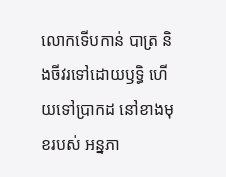លោកទើបកាន់ បាត្រ និងចីវរទៅដោយឫទ្ធិ ហើយទៅប្រាកដ នៅខាងមុខរបស់ អន្នភា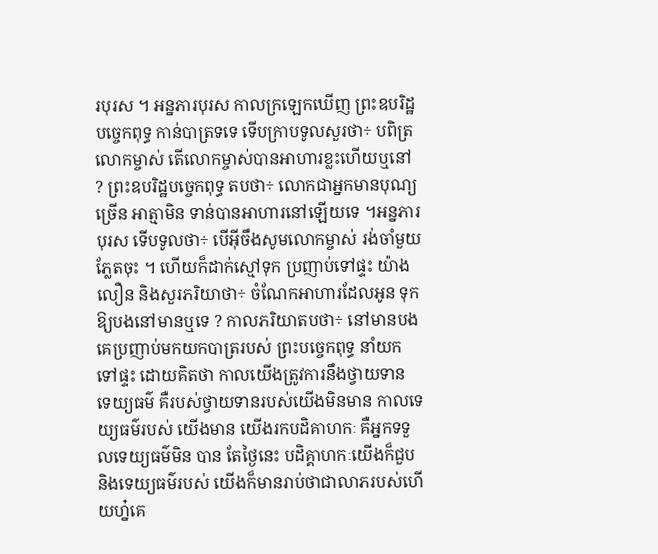របុរស ។ អន្នភារបុរស កាលក្រឡេកឃើញ ព្រះឧបរិដ្ឋបច្ចេកពុទ្ធ កាន់បាត្រទទេ ទើបក្រាបទូលសួរថា÷ បពិត្រលោកម្ចាស់ តើលោកម្ចាស់បានអាហារខ្លះហើយឬនៅ ? ព្រះឧបរិដ្ឋបច្ចេកពុទ្ធ តបថា÷ លោកជាអ្នកមានបុណ្យច្រើន អាត្មាមិន ទាន់បានអាហារនៅឡើយទេ ។អន្នភារបុរស ទើបទូលថា÷ បើអ៊ីចឹងសូមលោកម្ចាស់ រង់ចាំមួយភ្លែតចុះ ។ ហើយក៏ដាក់ស្មៅទុក ប្រញាប់ទៅផ្ទះ យ៉ាងលឿន និងសួរភរិយាថា÷ ចំណែកអាហារដែលអូន ទុកឱ្យបងនៅមានឬទេ ? កាលភរិយាតបថា÷ នៅមានបងគេប្រញាប់មកយកបាត្ររបស់ ព្រះបច្ចេកពុទ្ធ នាំយកទៅផ្ទះ ដោយគិតថា កាលយើងត្រូវការនឹងថ្វាយទាន ទេយ្យធម៌ គឺរបស់ថ្វាយទានរបស់យើងមិនមាន កាលទេយ្យធម៌របស់ យើងមាន យើងរកបដិគាហកៈ គឺអ្នកទទួលទេយ្យធម៌មិន បាន តែថ្ងៃនេះ បដិគ្គាហកៈយើងក៏ជួប និងទេយ្យធម៌របស់ យើងក៏មានរាប់ថាជាលាភរបស់ហើយហ្ន៎គេ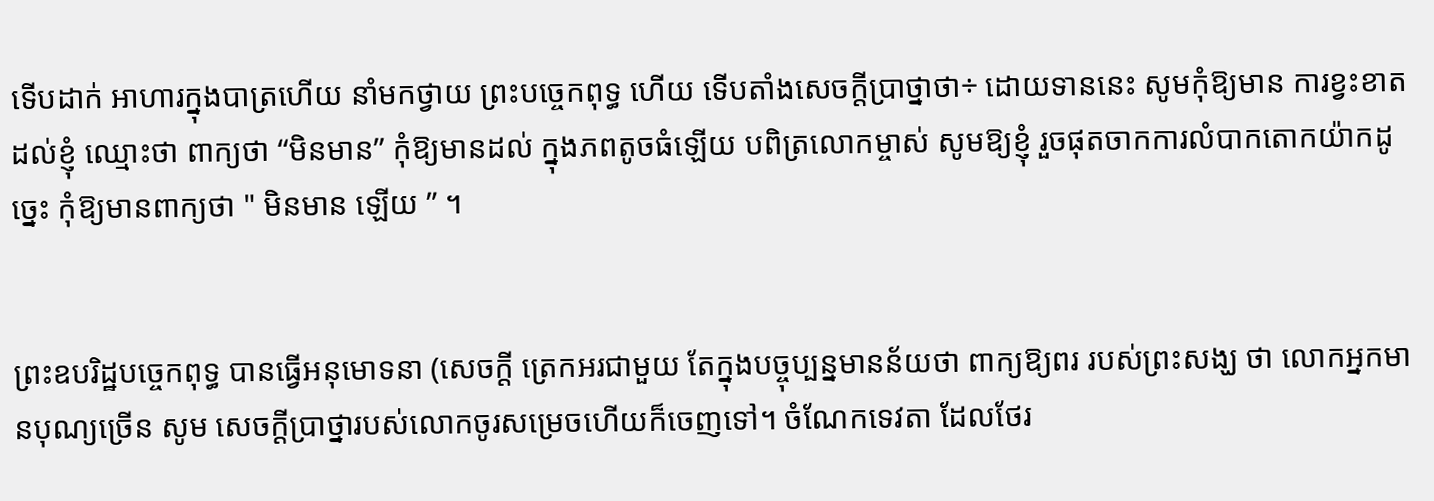ទើបដាក់ អាហារក្នុងបាត្រហើយ នាំមកថ្វាយ ព្រះបច្ចេកពុទ្ធ ហើយ ទើបតាំងសេចក្តីប្រាថ្នាថា÷ ដោយទាននេះ សូមកុំឱ្យមាន ការខ្វះខាតដល់ខ្ញុំ ឈ្មោះថា ពាក្យថា “មិនមាន” កុំឱ្យមានដល់ ក្នុងភពតូចធំឡើយ បពិត្រលោកម្ចាស់ សូមឱ្យខ្ញុំ រួចផុតចាកការលំបាកតោកយ៉ាកដូច្នេះ កុំឱ្យមានពាក្យថា " មិនមាន ឡើយ ” ។


ព្រះឧបរិដ្ឋបច្ចេកពុទ្ធ បានធ្វើអនុមោទនា (សេចក្តី ត្រេកអរជាមួយ តែក្នុងបច្ចុប្បន្នមានន័យថា ពាក្យឱ្យពរ របស់ព្រះសង្ឃ ថា លោកអ្នកមានបុណ្យច្រើន សូម សេចក្តីប្រាថ្នារបស់លោកចូរសម្រេចហើយក៏ចេញទៅ។ ចំណែកទេវតា ដែលថែរ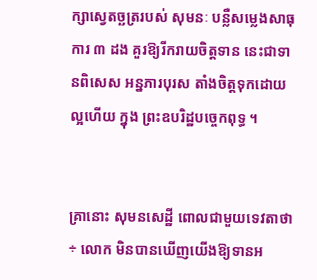ក្សាស្វេតច្ឆត្ររបស់ សុមនៈ បន្លឺសម្លេងសាធុការ ៣ ដង គួរឱ្យរីករាយចិត្តទាន នេះជាទានពិសេស អន្នភារបុរស តាំងចិត្តទុកដោយល្អហើយ ក្នុង ព្រះឧបរិដ្ឋបច្ចេកពុទ្ធ ។


គ្រានោះ សុមនសេដ្ឋី ពោលជាមួយទេវតាថា÷ លោក មិនបានឃើញយើងឱ្យទានអ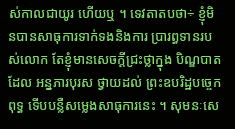ស់កាលជាយូរ ហើយឬ ។ ទេវតាតបថា÷ ខ្ញុំមិនបានសាធុការទាក់ទងនិងការ ប្រារព្ធទានរបស់លោក តែខ្ញុំមានសេចក្តីជ្រះថ្លាក្នុង បិណ្ឌបាតដែល អន្នភារបុរស ថ្វាយដល់ ព្រះឧបរិដ្ឋបច្ចេកពុទ្ធ ទើបបន្លឺសម្លេងសាធុការនេះ ។ សុមនៈសេ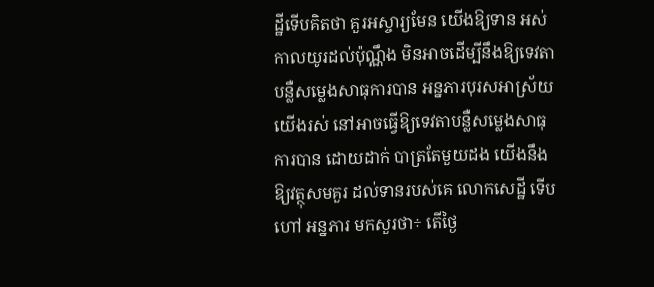ដ្ឋីទើបគិតថា គួរអស្ចារ្យមែន យើងឱ្យទាន អស់កាលយូរដល់ប៉ុណ្ណឹង មិនអាចដើម្បីនឹងឱ្យទេវតា បន្លឺសម្លេងសាធុការបាន អន្នភារបុរសអាស័្រយយើងរស់ នៅអាចធ្វើឱ្យទេវតាបន្លឺសម្លេងសាធុការបាន ដោយដាក់ បាត្រតែមួយដង យើងនឹងឱ្យវត្ថុសមគួរ ដល់ទានរបស់គេ លោកសេដ្ឋី ទើបហៅ អន្នភារ មកសួរថា÷ តើថ្ងៃ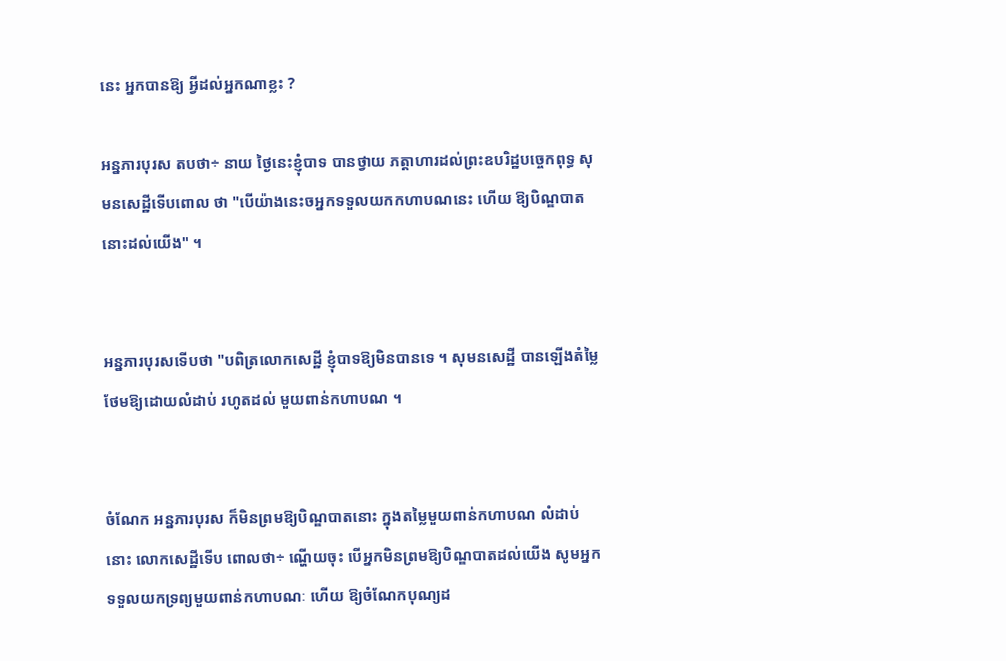នេះ អ្នកបានឱ្យ អ្វីដល់អ្នកណាខ្លះ ?

អន្នភារបុរស តបថា÷ នាយ ថ្ងៃនេះខ្ញុំបាទ បានថ្វាយ ភត្តាហារដល់ព្រះឧបរិដ្ឋបច្ចេកពុទ្ធ សុមនសេដ្ឋីទើបពោល ថា "បើយ៉ាងនេះចអ្នកទទួលយកកហាបណនេះ ហើយ ឱ្យបិណ្ឌបាតនោះដល់យើង" ។


អន្នភារបុរសទើបថា "បពិត្រលោកសេដ្ឋី ខ្ញុំបាទឱ្យមិនបានទេ ។ សុមនសេដ្ឋី បានឡើងតំម្លៃថែមឱ្យដោយលំដាប់ រហូតដល់ មួយពាន់កហាបណ ។


ចំណែក អន្នភារបុរស ក៏មិនព្រមឱ្យបិណ្ឌបាតនោះ ក្នុងតម្លៃមួយពាន់កហាបណ លំដាប់នោះ លោកសេដ្ឋីទើប ពោលថា÷ ណ្ហើយចុះ បើអ្នកមិនព្រមឱ្យបិណ្ឌបាតដល់យើង សូមអ្នកទទួលយកទ្រព្យមួយពាន់កហាបណៈ ហើយ ឱ្យចំណែកបុណ្យដ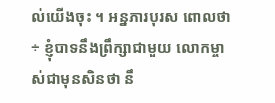ល់យើងចុះ ។ អន្នភារបុរស ពោលថា÷ ខ្ញុំបាទនឹងព្រឹក្សាជាមួយ លោកម្ចាស់ជាមុនសិនថា នឹ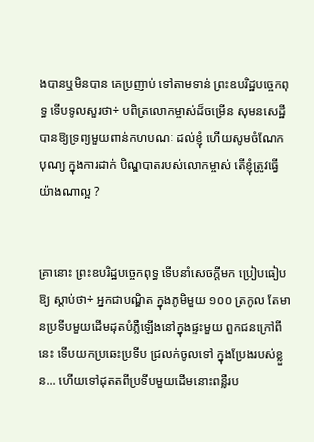ងបានឬមិនបាន គេប្រញាប់ ទៅតាមទាន់ ព្រះឧបរិដ្ឋបច្ចេកពុទ្ធ ទើបទូលសួរថា÷ បពិត្រលោកម្ចាស់ដ៏ចម្រើន សុមនសេដ្ឋី បានឱ្យទ្រព្យមួយពាន់កហបណៈ ដល់ខ្ញុំ ហើយសូមចំណែកបុណ្យ ក្នុងការដាក់ បិណ្ឌបាតរបស់លោកម្ចាស់ តើខ្ញុំត្រូវធ្វើយ៉ាងណាល្អ ?


គ្រានោះ ព្រះឧបរិដ្ឋបច្ចេកពុទ្ធ ទើបនាំសេចក្តីមក ប្រៀបធៀបឱ្យ ស្តាប់ថា÷ អ្នកជាបណ្ឌិត ក្នុងភូមិមួយ ១០០ ត្រកូល តែមានប្រទីបមួយដើមដុតបំភ្លឺឡើងនៅក្នុងផ្ទះមួយ ពួកជនក្រៅពីនេះ ទើបយកប្រឆេះប្រទីប ជ្រលក់ចូលទៅ ក្នុងប្រែងរបស់ខ្លួន... ហើយទៅដុតតពីប្រទីបមួយដើមនោះពន្លឺរប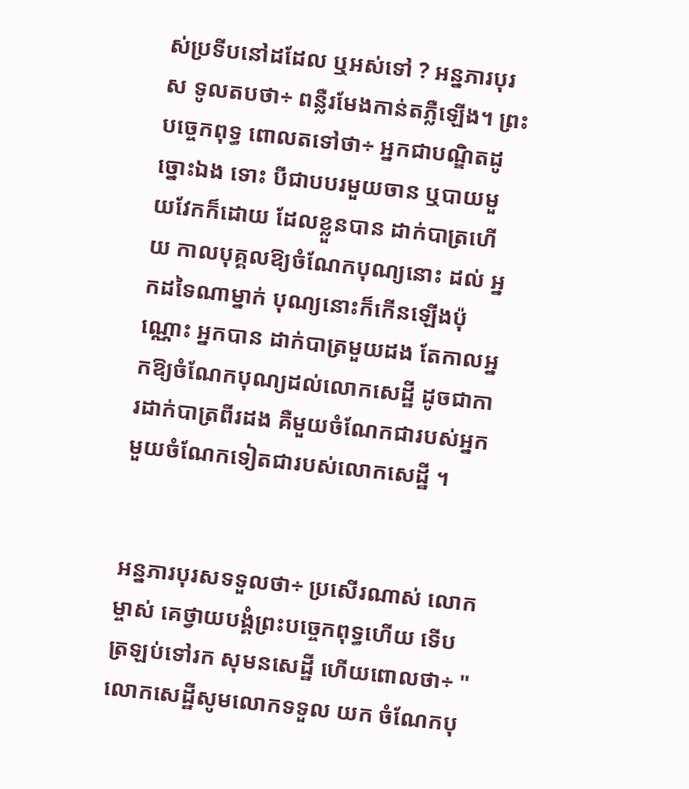ស់ប្រទីបនៅដដែល ឬអស់ទៅ ? អន្នភារបុរស ទូលតបថា÷ ពន្លឺរមែងកាន់តភ្លឺឡើង។ ព្រះបច្ចេកពុទ្ធ ពោលតទៅថា÷ អ្នកជាបណ្ឌិតដូច្នោះឯង ទោះ បីជាបបរមួយចាន ឬបាយមួយវែកក៏ដោយ ដែលខ្លួនបាន ដាក់បាត្រហើយ កាលបុគ្គលឱ្យចំណែកបុណ្យនោះ ដល់ អ្នកដទៃណាម្នាក់ បុណ្យនោះក៏កើនឡើងប៉ុណ្ណោះ អ្នកបាន ដាក់បាត្រមួយដង តែកាលអ្នកឱ្យចំណែកបុណ្យដល់លោកសេដ្ឋី ដូចជាការដាក់បាត្រពីរដង គឺមួយចំណែកជារបស់អ្នក មួយចំណែកទៀតជារបស់លោកសេដ្ឋី ។


អន្នភារបុរសទទួលថា÷ ប្រសើរណាស់ លោកម្ចាស់ គេថ្វាយបង្គំព្រះបច្ចេកពុទ្ធហើយ ទើបត្រឡប់ទៅរក សុមនសេដ្ឋី ហើយពោលថា÷ "លោកសេដ្ឋីសូមលោកទទួល យក ចំណែកបុ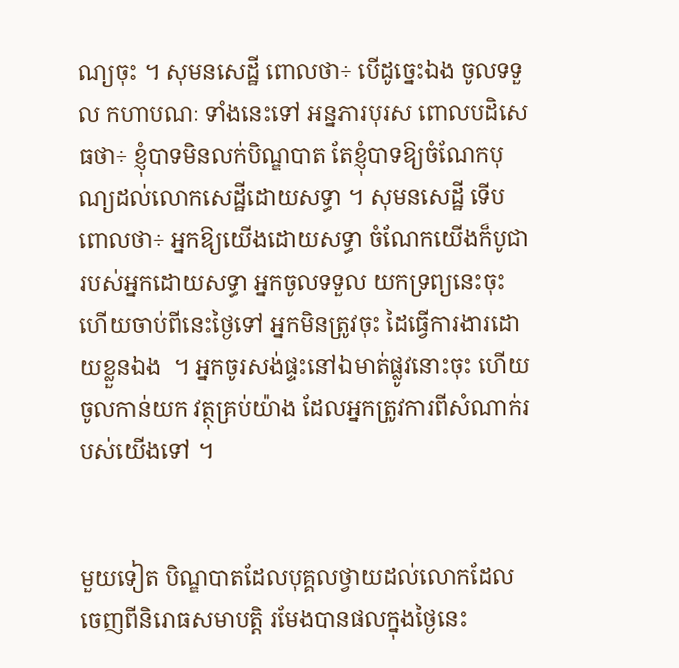ណ្យចុះ ។ សុមនសេដ្ឋី ពោលថា÷ បើដូច្នេះឯង ចូលទទួល កហាបណៈ ទាំងនេះទៅ អន្នភារបុរស ពោលបដិសេធថា÷ ខ្ញុំបាទមិនលក់បិណ្ឌបាត តែខ្ញុំបាទឱ្យចំណែកបុណ្យដល់លោកសេដ្ឋីដោយសទ្ធា ។ សុមនសេដ្ឋី ទើបពោលថា÷ អ្នកឱ្យយើងដោយសទ្ធា ចំណែកយើងក៏បូជារបស់អ្នកដោយសទ្ធា អ្នកចូលទទួល យកទ្រព្យនេះចុះ ហើយចាប់ពីនេះថ្ងៃទៅ អ្នកមិនត្រូវចុះ ដៃធ្វើការងារដោយខ្លួនឯង  ។ អ្នកចូរសង់ផ្ទះនៅឯមាត់ផ្លូវនោះចុះ ហើយចូលកាន់យក វត្ថុគ្រប់យ៉ាង ដែលអ្នកត្រូវការពីសំណាក់របស់យើងទៅ ។


មួយទៀត បិណ្ឌបាតដែលបុគ្គលថ្វាយដល់លោកដែល ចេញពីនិរោធសមាបត្តិ រមែងបានផលក្នុងថ្ងៃនេះ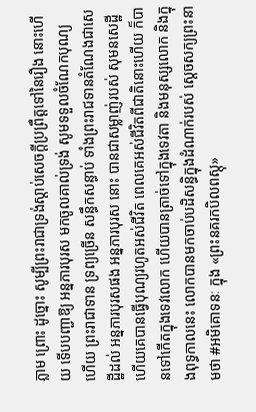ភ្លាម ព្រោះ ដូច្នោះ សូម្បីព្រះរាជាទ្រង់ស្ដាប់សេចក្ដីប្រព្រឹត្តទៅនៃរឿង នោះហើយ ទើបបញ្ជាឱ្យ អន្នភារបុរស មកចូលគាល់ទ្រង់ សូមទទួលចំណែកបុណ្យ ហើយ ព្រះរាជាទាន ទ្រព្យច្រើន សន្ធឹកសន្ធាប់ ទាំងព្រះរាជទានតំណែងជាសេដ្ឋីដល់ អន្នភារបុរសផង អន្នភារបុរស នោះ បានជាសម្លាញ់របស់ សុមនសេដ្ឋី ហើយគេបានធ្វើបុណ្យរហូតអស់ជីវិត ពេលគេអស់ជីវិតពីជាតិនោះហើយ ក៏បានទៅកើតក្នុងទេវលោក ហើយបានត្រាច់ទៅក្នុងទេវតា និងមនុស្សលោក និងក្នុងពុទ្ធកាលនេះ លោកបានមកចាប់បដិសន្ធិក្នុងដំណាក់របស់ ស្តេចសក្យព្រះនាមថា #អមិគោទនៈ ក្នុង «ព្រះនគរកបិលពស្តុ»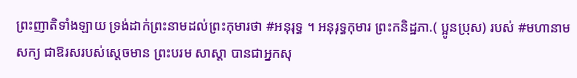ព្រះញាតិទាំងឡាយ ទ្រង់ដាក់ព្រះនាមដល់ព្រះកុមារថា #អនុរុទ្ធ ។ អនុរុទ្ធកុមារ ព្រះកនិដ្ឋភា.( ប្អូនប្រុស) របស់ #មហានាមសក្យ ជាឱរសរបស់ស្តេចមាន ព្រះបរម សាស្តា បានជាអ្នកសុ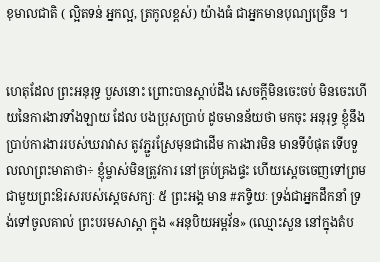ខុមាលជាតិ ( ល្អិតទន់ អ្នកល្អ, ត្រកូលខ្ពស់) យ៉ាងធំ ជាអ្នកមានបុណ្យច្រើន ។


ហេតុដែល ព្រះអនុរុទ្ធ បួសនោះ ព្រោះបានស្តាប់ដឹង សេចក្តីមិនចេះចប់ មិនចេះហើយនៃការងារទាំងឡាយ ដែល បងប្រុសប្រាប់ ដូចមានន័យថា មកចុះ អនុរុទ្ធ ខ្ញុំនឹងប្រាប់ការងាររបស់ឃរាវាស តូវភ្ជួរស្រែមុនជាដើម ការងារមិន មានទីបំផុត ទើបទួលលាព្រះមាតាថា÷ ខ្ញុំម្ចាស់មិនត្រូវការ នៅគ្រប់គ្រងផ្ទះ ហើយស្តេចចេញទៅព្រមជាមួយព្រះឱរសរបស់ស្តេចសក្យៈ ៥ ព្រះអង្គ មាន #ភទ្ទិយៈ ទ្រង់ជាអ្នកដឹកនាំ ទ្រង់ទៅចូលគាល់ ព្រះបរមសាស្តា ក្នុង «អនុបិយអម្ពវ័ន» (ឈ្មោះសួន នៅក្នុងតំប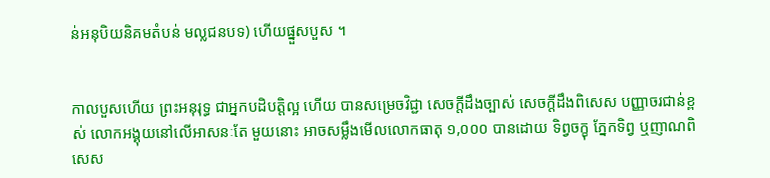ន់អនុបិយនិគមតំបន់ មល្លជនបទ) ហើយផ្នួសបួស ។


កាលបួសហើយ ព្រះអនុរុទ្ធ ជាអ្នកបដិបត្តិល្អ ហើយ បានសម្រេចវិជ្ជា សេចក្តីដឹងច្បាស់ សេចក្តីដឹងពិសេស បញ្ញាចរជាន់ខ្ពស់ លោកអង្គុយនៅលើអាសនៈតែ មួយនោះ អាចសម្លឹងមើលលោកធាតុ ១,០០០ បានដោយ ទិព្វចក្ខុ ភ្នែកទិព្វ ឬញាណពិសេស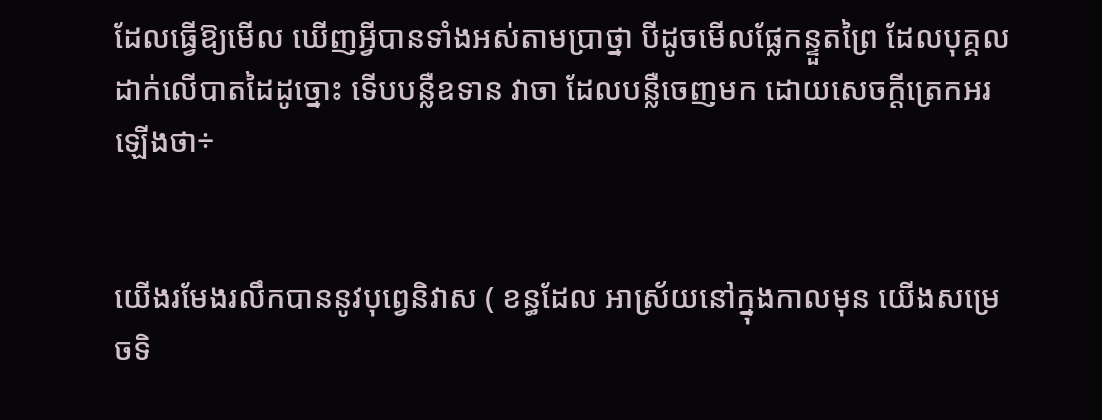ដែលធ្វើឱ្យមើល ឃើញអ្វីបានទាំងអស់តាមប្រាថ្នា បីដូចមើលផ្លែកន្ទួតព្រៃ ដែលបុគ្គលដាក់លើបាតដៃដូច្នោះ ទើបបន្លឺឧទាន វាចា ដែលបន្លឺចេញមក ដោយសេចក្ដីត្រេកអរឡើងថា÷


យើងរមែងរលឹកបាននូវបុព្វេនិវាស ( ខន្ធដែល អាស្រ័យនៅក្នុងកាលមុន យើងសម្រេចទិ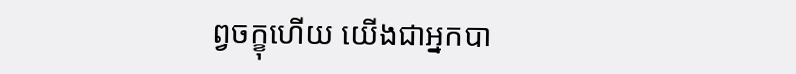ព្វចក្ខុហើយ យើងជាអ្នកបា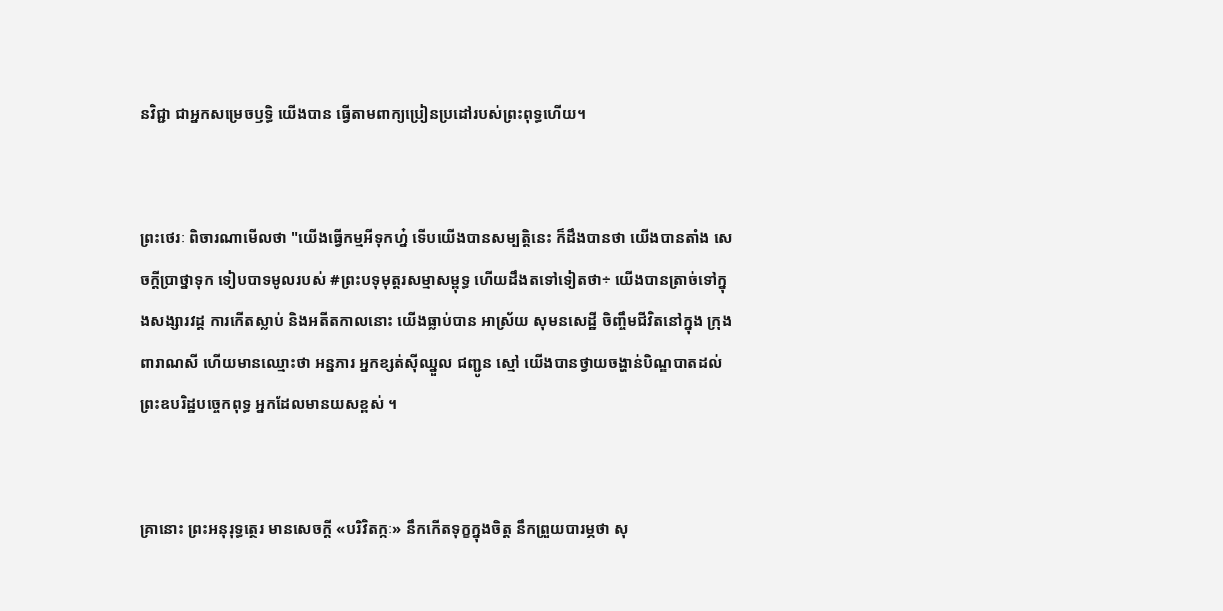នវិជ្ជា ជាអ្នកសម្រេចឫទ្ធិ យើងបាន ធ្វើតាមពាក្យប្រៀនប្រដៅរបស់ព្រះពុទ្ធហើយ។


ព្រះថេរៈ ពិចារណាមើលថា "យើងធ្វើកម្មអីទុកហ្ន៎ ទើបយើងបានសម្បត្តិនេះ ក៏ដឹងបានថា យើងបានតាំង សេចក្តីប្រាថ្នាទុក ទៀបបាទមូលរបស់ #ព្រះបទុមុត្តរសម្មាសម្ពុទ្ធ ហើយដឹងតទៅទៀតថា÷ យើងបានត្រាច់ទៅក្នុងសង្សារវដ្ត ការកើតស្លាប់ និងអតីតកាលនោះ យើងធ្លាប់បាន អាស្រ័យ សុមនសេដ្ឋី ចិញ្ចឹមជីវិតនៅក្នុង ក្រុងពារាណសី ហើយមានឈ្មោះថា អន្នភារ អ្នកខ្សត់ស៊ីឈ្នួល ជញ្ជូន ស្មៅ យើងបានថ្វាយចង្ហាន់បិណ្ឌបាតដល់ ព្រះឧបរិដ្ឋបច្ចេកពុទ្ធ អ្នកដែលមានយសខ្ពស់ ។


គ្រានោះ ព្រះអនុរុទ្ធត្ថេរ មានសេចក្តី «បរិវិតក្កៈ» នឹកកើតទុក្ខក្នុងចិត្ត នឹកព្រួយបារម្ភថា សុ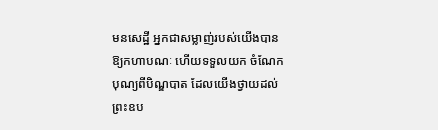មនសេដ្ឋី អ្នកជាសម្លាញ់របស់យើងបានឱ្យកហាបណៈ ហើយទទួលយក ចំណែកបុណ្យពីបិណ្ឌបាត ដែលយើងថ្វាយដល់ ព្រះឧប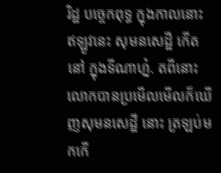រិដ្ឋ បច្ចេកពុទ្ធ ក្នុងកាលនោះ ឥឡូវនេះ សុមនសេដ្ឋី កើតនៅ ក្នុងទីណាហ្ន៎. តពីនោះ លោកបានប្រមើលមើលក៏ឃើញសុមនសេដ្ឋី នោះ ត្រឡប់មកកើ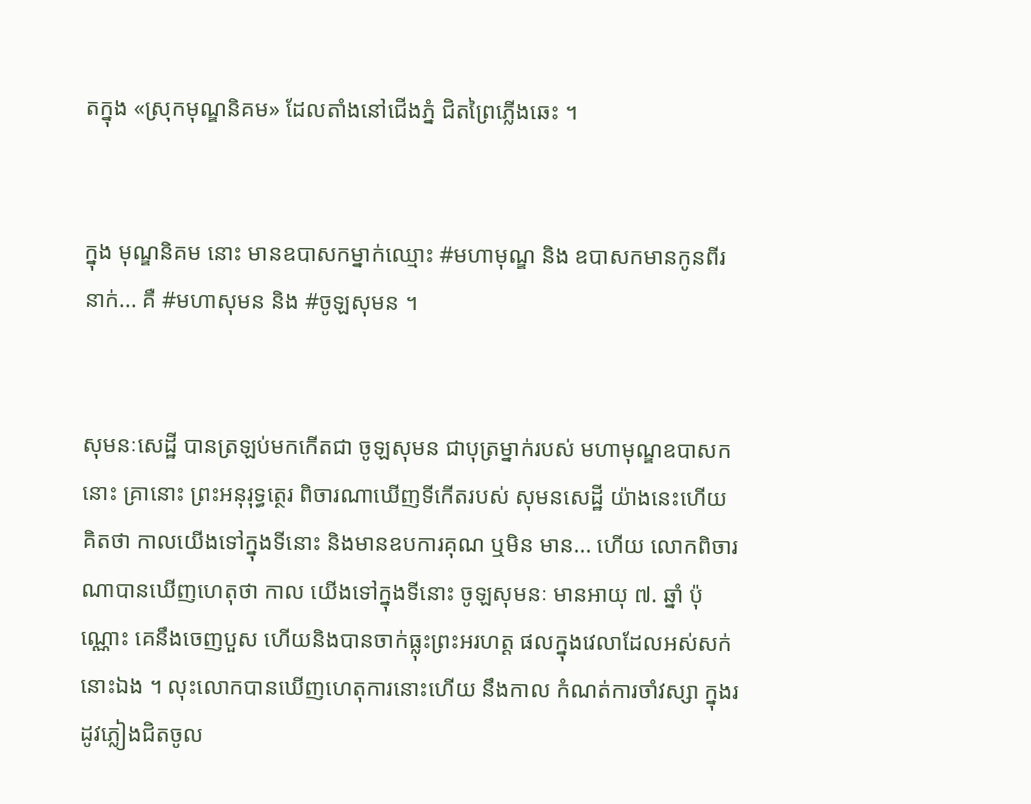តក្នុង «ស្រុកមុណ្ឌនិគម» ដែលតាំងនៅជើងភ្នំ ជិតព្រៃភ្លើងឆេះ ។


ក្នុង មុណ្ឌនិគម នោះ មានឧបាសកម្នាក់ឈ្មោះ #មហាមុណ្ឌ និង ឧបាសកមានកូនពីរនាក់... គឺ #មហាសុមន និង #ចូឡសុមន ។


សុមនៈសេដ្ឋី បានត្រឡប់មកកើតជា ចូឡសុមន ជាបុត្រម្នាក់របស់ មហាមុណ្ឌឧបាសក នោះ គ្រានោះ ព្រះអនុរុទ្ធត្ថេរ ពិចារណាឃើញទីកើតរបស់ សុមនសេដ្ឋី យ៉ាងនេះហើយ គិតថា កាលយើងទៅក្នុងទីនោះ និងមានឧបការគុណ ឬមិន មាន... ហើយ លោកពិចារណាបានឃើញហេតុថា កាល យើងទៅក្នុងទីនោះ ចូឡសុមនៈ មានអាយុ ៧. ឆ្នាំ ប៉ុណ្ណោះ គេនឹងចេញបួស ហើយនិងបានចាក់ធ្លុះព្រះអរហត្ត ផលក្នុងវេលាដែលអស់សក់នោះឯង ។ លុះលោកបានឃើញហេតុការនោះហើយ នឹងកាល កំណត់ការចាំវស្សា ក្នុងរដូវភ្លៀងជិតចូល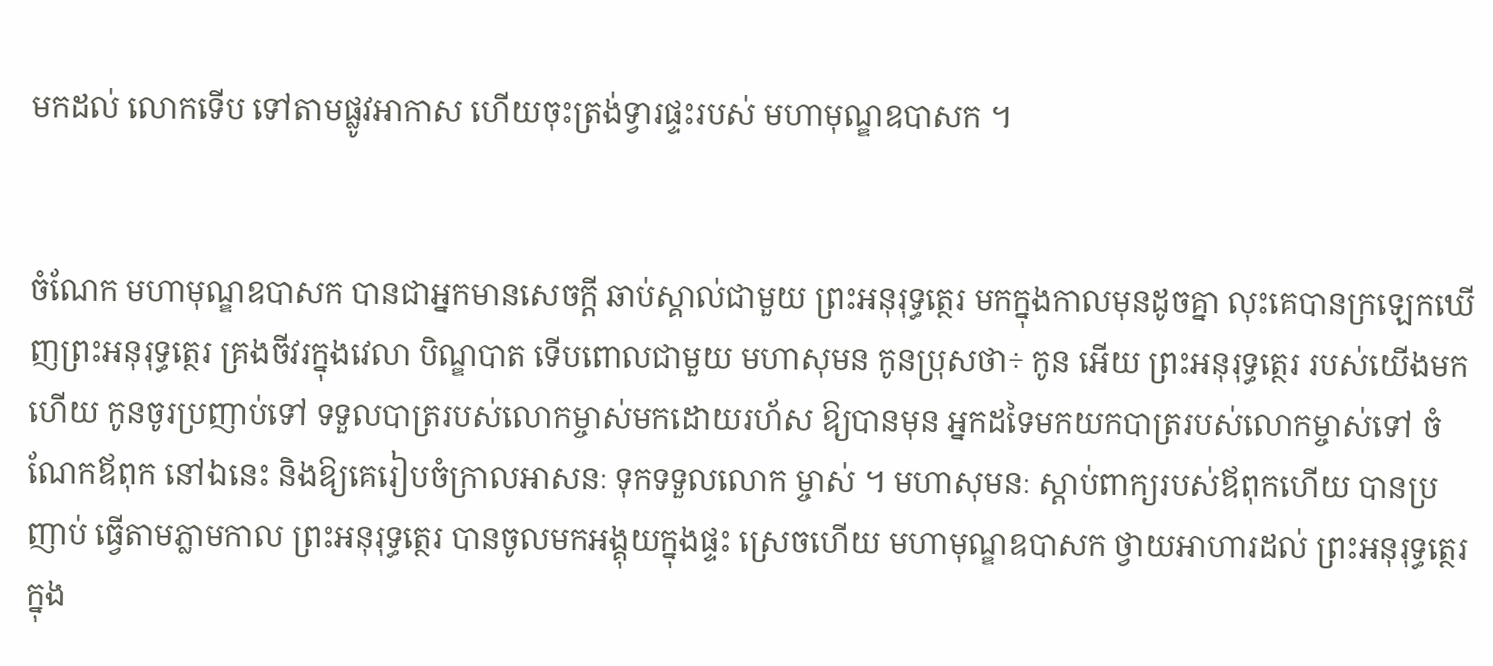មកដល់ លោកទើប ទៅតាមផ្លូវអាកាស ហើយចុះត្រង់ទ្វារផ្ទះរបស់ មហាមុណ្ឌឧបាសក ។


ចំណែក មហាមុណ្ឌឧបាសក បានជាអ្នកមានសេចក្តី ឆាប់ស្គាល់ជាមួយ ព្រះអនុរុទ្ធត្ថេរ មកក្នុងកាលមុនដូចគ្នា លុះគេបានក្រឡេកឃើញព្រះអនុរុទ្ធត្ថេរ គ្រងចីវរក្នុងវេលា បិណ្ឌបាត ទើបពោលជាមួយ មហាសុមន កូនបុ្រសថា÷ កូន អើយ ព្រះអនុរុទ្ធត្ថេរ របស់យើងមកហើយ កូនចូរប្រញាប់ទៅ ទទួលបាត្ររបស់លោកម្ចាស់មកដោយរហ័ស ឱ្យបានមុន អ្នកដទៃមកយកបាត្ររបស់លោកម្ចាស់ទៅ ចំណែកឪពុក នៅឯនេះ និងឱ្យគេរៀបចំក្រាលអាសនៈ ទុកទទួលលោក ម្ចាស់ ។ មហាសុមនៈ ស្ដាប់ពាក្យរបស់ឪពុកហើយ បានប្រញាប់ ធ្វើតាមភ្លាមកាល ព្រះអនុរុទ្ធត្ថេរ បានចូលមកអង្គុយក្នុងផ្ទះ ស្រេចហើយ មហាមុណ្ឌឧបាសក ថ្វាយអាហារដល់ ព្រះអនុរុទ្ធត្ថេរ ក្នុង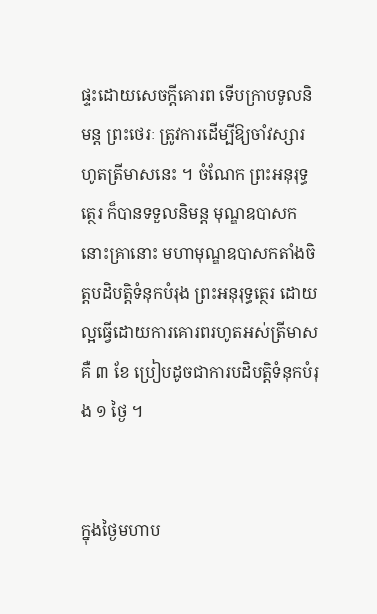ផ្ទះដោយសេចក្តីគោរព ទើបក្រាបទូលនិមន្ត ព្រះថេរៈ ត្រូវការដើម្បីឱ្យចាំវស្សារហូតត្រីមាសនេះ ។ ចំណែក ព្រះអនុរុទ្ធត្ថេរ ក៏បានទទួលនិមន្ត មុណ្ឌឧបាសក នោះគ្រានោះ មហាមុណ្ឌឧបាសកតាំងចិត្តបដិបត្តិទំនុកបំរុង ព្រះអនុរុទ្ធត្ថេរ ដោយល្អធ្វើដោយការគោរពរហូតអស់ត្រីមាស គឺ ៣ ខែ ប្រៀបដូចជាការបដិបត្តិទំនុកបំរុង ១ ថ្ងៃ ។


ក្នុងថ្ងៃមហាប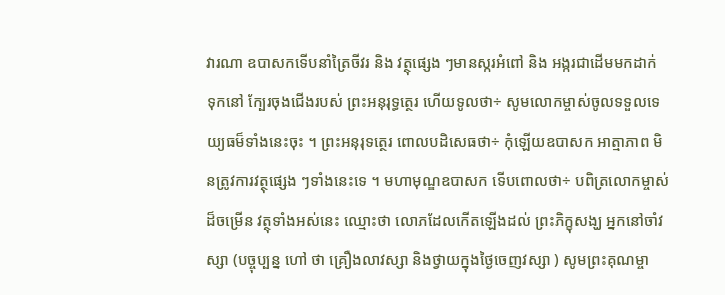វារណា ឧបាសកទើបនាំត្រៃចីវរ និង វត្ថុផ្សេង ៗមានស្ករអំពៅ និង អង្ករជាដើមមកដាក់ ទុកនៅ ក្បែរចុងជើងរបស់ ព្រះអនុរុទ្ធត្ថេរ ហើយទូលថា÷ សូមលោកម្ចាស់ចូលទទួលទេយ្យធម៏ទាំងនេះចុះ ។ ព្រះអនុរុទត្ថេរ ពោលបដិសេធថា÷ កុំឡើយឧបាសក អាត្មាភាព មិនត្រូវការវត្ថុផ្សេង ៗទាំងនេះទេ ។ មហាមុណ្ឌឧបាសក ទើបពោលថា÷ បពិត្រលោកម្ចាស់ដ៏ចម្រើន វត្ថុទាំងអស់នេះ ឈ្មោះថា លោភដែលកើតឡើងដល់ ព្រះភិក្ខុសង្ឃ អ្នកនៅចាំវស្សា (បច្ចុប្បន្ន ហៅ ថា គ្រឿងលាវស្សា និងថ្វាយក្នុងថ្ងៃចេញវស្សា ) សូមព្រះគុណម្ចា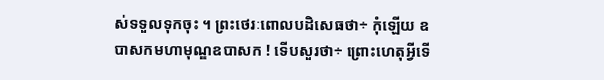ស់ទទួលទុកចុះ ។ ព្រះថេរៈពោលបដិសេធថា÷ កុំឡើយ ឧបាសកមហាមុណ្ឌឧបាសក ! ទើបសួរថា÷ ព្រោះហេតុអី្វទើ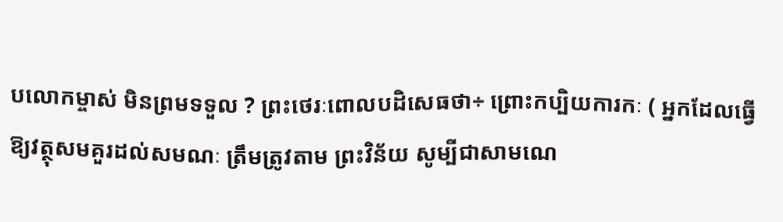បលោកម្ចាស់ មិនព្រមទទួល ? ព្រះថេរៈពោលបដិសេធថា÷ ព្រោះកប្បិយការកៈ ( អ្នកដែលធ្វើឱ្យវត្ថុសមគួរដល់សមណៈ ត្រឹមត្រូវតាម ព្រះវិន័យ សូម្បីជាសាមណេ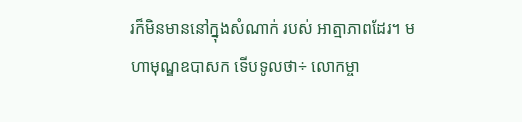រក៏មិនមាននៅក្នុងសំណាក់ របស់ អាត្មាភាពដែរ។ មហាមុណ្ឌឧបាសក ទើបទូលថា÷ លោកម្ចា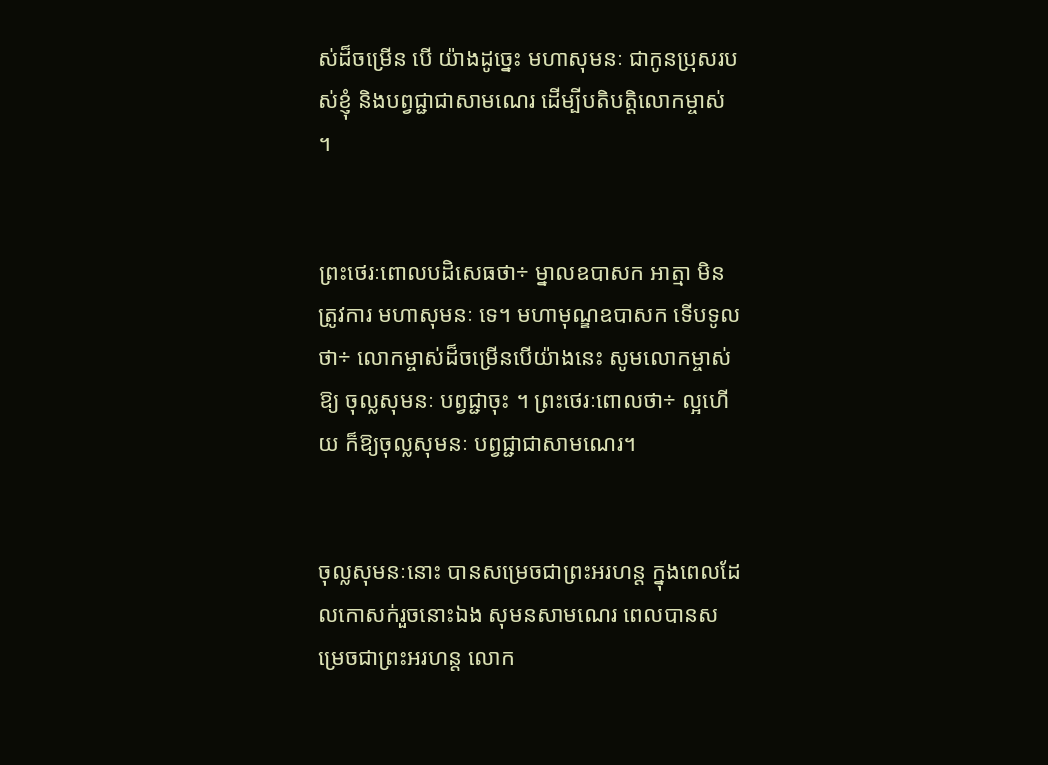ស់ដ៏ចម្រើន បើ យ៉ាងដូច្នេះ មហាសុមនៈ ជាកូនបុ្រសរបស់ខ្ញុំ និងបព្វជ្ជាជាសាមណេរ ដើម្បីបតិបត្តិលោកម្ចាស់ ។


ព្រះថេរៈពោលបដិសេធថា÷ ម្នាលឧបាសក អាត្មា មិនត្រូវការ មហាសុមនៈ ទេ។ មហាមុណ្ឌឧបាសក ទើបទូលថា÷ លោកម្ចាស់ដ៏ចម្រើនបើយ៉ាងនេះ សូមលោកម្ចាស់ឱ្យ ចុល្លសុមនៈ បព្វជ្ជាចុះ ។ ព្រះថេរៈពោលថា÷ ល្អហើយ ក៏ឱ្យចុល្លសុមនៈ បព្វជ្ជាជាសាមណេរ។


ចុល្លសុមនៈនោះ បានសម្រេចជាព្រះអរហន្ត ក្នុងពេលដែលកោសក់រួចនោះឯង សុមនសាមណេរ ពេលបានសម្រេចជាព្រះអរហន្ត លោក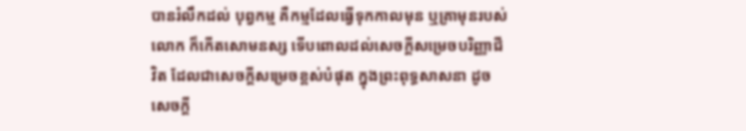បានរំលឹកដល់ បុព្វកម្ម គឺកម្មដែលធ្វើទុកកាលមុន ឬគ្រាមុនរបស់លោក ក៏កើតសោមនស្ស ទើបពោលដល់សេចក្តីសម្រេចបរិញ្ញាជីវិត ដែលជាសេចក្តីសម្រេចខ្ពស់បំផុត ក្នុងព្រះពុទ្ធសាសនា ដូច សេចក្តី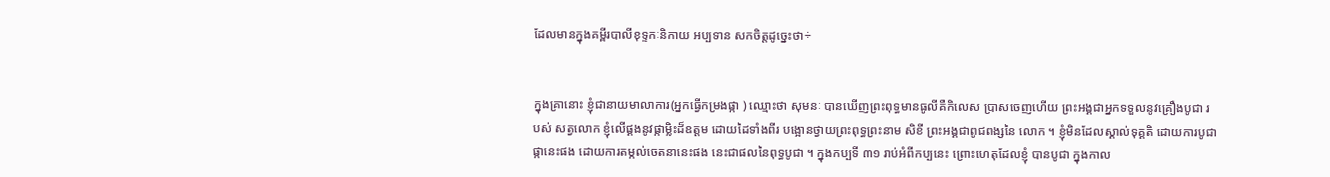ដែលមានក្នុងគម្ពីរបាលីខុទ្ទកៈនិកាយ អប្បទាន សកចិត្តដូច្នេះថា÷


ក្នុងគ្រានោះ ខ្ញុំជានាយមាលាការ(អ្នកធ្វើកម្រងផ្កា ) ឈ្មោះថា សុមនៈ បានឃើញព្រះពុទ្ធមានធូលីគឺកិលេស ប្រាសចេញហើយ ព្រះអង្គជាអ្នកទទួលនូវគ្រឿងបូជា របស់ សត្វលោក ខ្ញុំលើផ្គងនូវផ្កាម្លិះដ៏ឧត្តម ដោយដៃទាំងពីរ បង្អោនថ្វាយព្រះពុទ្ធព្រះនាម សិខី ព្រះអង្គជាពូជពង្សនៃ លោក ។ ខ្ញុំមិនដែលស្គាល់ទុគ្គតិ ដោយការបូជាផ្កានេះផង ដោយការតម្កល់ចេតនានេះផង នេះជាផលនៃពុទ្ធបូជា ។ ក្នុងកប្បទី ៣១ រាប់អំពីកប្បនេះ ព្រោះហេតុដែលខ្ញុំ បានបូជា ក្នុងកាល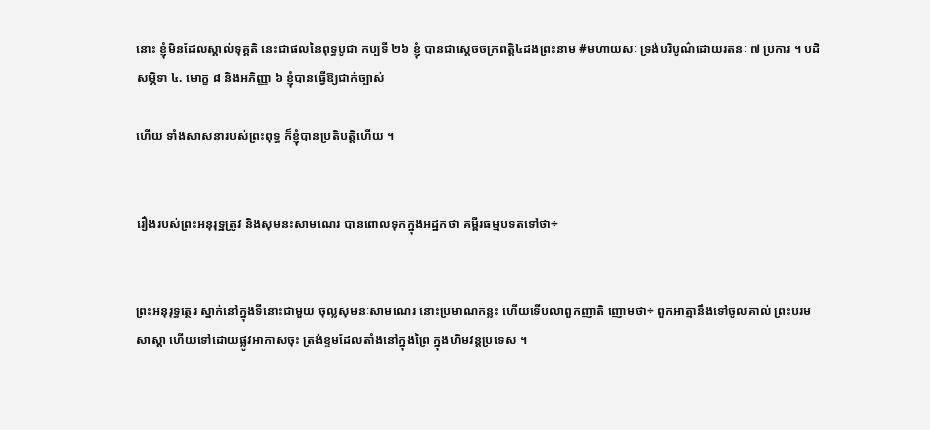នោះ ខ្ញុំមិនដែលស្គាល់ទុគ្គតិ នេះជាផលនៃពុទ្ធបូជា កប្បទី ២៦ ខ្ញុំ បានជាស្តេចចក្រពត្តិ៤ដងព្រះនាម #មហាយសៈ ទ្រង់បរិបូណ៌ដោយរតនៈ ៧ ប្រការ ។ បដិសម្ភិទា ៤. មោក្ខ ៨ និងអភិញ្ញា ៦ ខ្ញុំបានធ្វើឱ្យជាក់ច្បាស់

ហើយ ទាំងសាសនារបស់ព្រះពុទ្ធ ក៏ខ្ញុំបានប្រតិបត្តិហើយ ។


រឿងរបស់ព្រះអនុរុទ្ឋត្រូវ និងសុមនះសាមណេរ បានពោលទុកក្នុងអដ្ឋកថា គម្ពីរធម្មបទតទៅថា÷


ព្រះអនុរុទ្ធត្ថេរ ស្នាក់នៅក្នុងទីនោះជាមួយ ចុល្លសុមនៈសាមណេរ នោះប្រមាណកន្លះ ហើយទើបលាពួកញាតិ ញោមថា÷ ពួកអាត្មានឹងទៅចូលគាល់ ព្រះបរមសាស្តា ហើយទៅដោយផ្លូវអាកាសចុះ ត្រង់ខ្ទមដែលតាំងនៅក្នុងព្រៃ ក្នុងហិមវន្តប្រទេស ។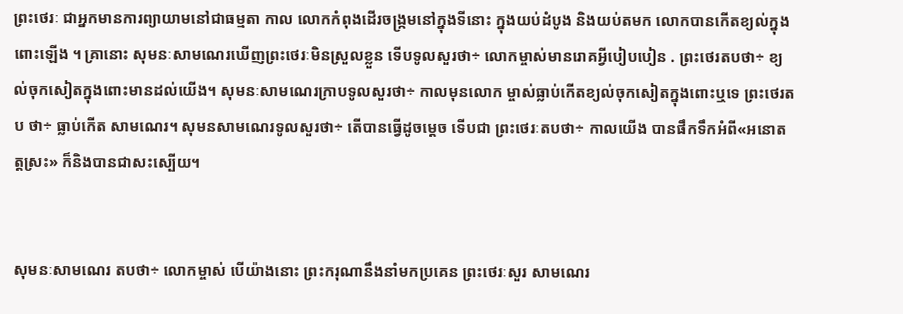ព្រះថេរៈ ជាអ្នកមានការព្យាយាមនៅជាធម្មតា កាល លោកកំពុងដើរចង្ក្រមនៅក្នុងទីនោះ ក្នុងយប់ដំបូង និងយប់តមក លោកបានកើតខ្យល់ក្នុងពោះឡើង ។ គ្រានោះ សុមនៈសាមណេរឃើញព្រះថេរៈមិនស្រួលខ្លួន ទើបទូលសួរថា÷ លោកម្ចាស់មានរោគអ្វីបៀបបៀន . ព្រះថេរតបថា÷ ខ្យល់ចុកសៀតក្នុងពោះមានដល់យើង។ សុមនៈសាមណេរក្រាបទូលសួរថា÷ កាលមុនលោក ម្ចាស់ធ្លាប់កើតខ្យល់ចុកសៀតក្នុងពោះឬទេ ព្រះថេរតប ថា÷ ធ្លាប់កើត សាមណេរ។ សុមនសាមណេរទូលសួរថា÷ តើបានធ្វើដូចម្តេច ទើបជា ព្រះថេរៈតបថា÷ កាលយើង បានផឹកទឹកអំពី«អនោតត្តស្រះ» ក៏និងបានជាសះស្បើយ។


សុមនៈសាមណេរ តបថា÷ លោកម្ចាស់ បើយ៉ាងនោះ ព្រះករុណានឹងនាំមកប្រគេន ព្រះថេរៈសួរ សាមណេរ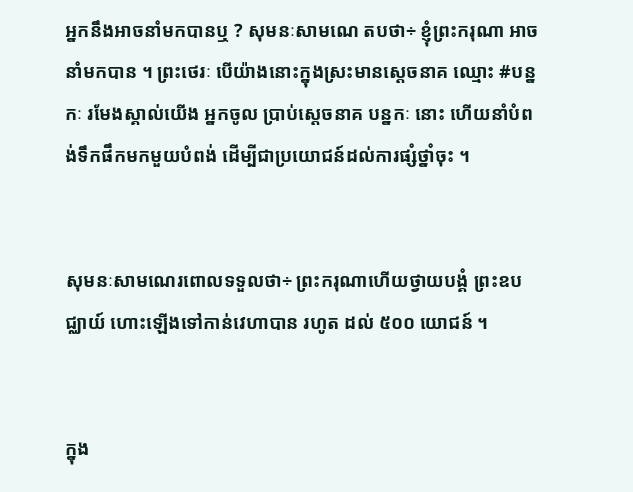អ្នកនឹងអាចនាំមកបានឬ ? សុមនៈសាមណេ តបថា÷ ខ្ញុំព្រះករុណា អាចនាំមកបាន ។ ព្រះថេរៈ បើយ៉ាងនោះក្នុងស្រះមានស្តេចនាគ ឈ្មោះ #បន្នកៈ រមែងស្គាល់យើង អ្នកចូល ប្រាប់ស្តេចនាគ បន្នកៈ នោះ ហើយនាំបំពង់ទឹកផឹកមកមួយបំពង់ ដើម្បីជាប្រយោជន៍ដល់ការផ្សំថ្នាំចុះ ។


សុមនៈសាមណេរពោលទទួលថា÷ ព្រះករុណាហើយថ្វាយបង្គំ ព្រះឧបជ្ឈាយ៍ ហោះឡើងទៅកាន់វេហាបាន រហូត ដល់ ៥០០ យោជន៍ ។


ក្នុង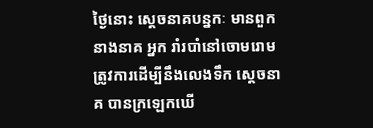ថ្ងៃនោះ ស្ដេចនាគបន្នកៈ មានពួកនាងនាគ អ្នក រាំរបាំនៅចោមរោម ត្រូវការដើម្បីនឹងលេងទឹក ស្តេចនាគ បានក្រឡេកឃើ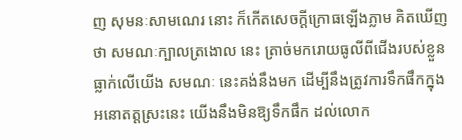ញ សុមនៈសាមណេរ នោះ ក៏កើតសេចក្តីក្រោធឡើងភ្លាម គិតឃើញថា សមណៈក្បាលត្រងោល នេះ ត្រាច់មករោយធូលីពីជើងរបស់ខ្លួនធ្លាក់លើយើង សមណៈ នេះគង់នឹងមក ដើម្បីនឹងត្រូវការទឹកផឹកក្នុង អនោតត្តស្រះនេះ យើងនឹងមិនឱ្យទឹកផឹក ដល់លោក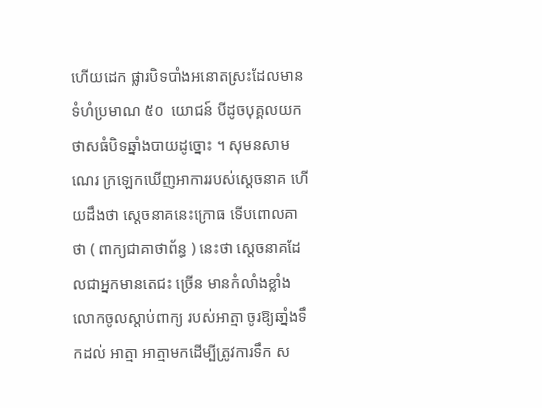ហើយដេក ផ្លារបិទបាំងអនោតស្រះដែលមានទំហំប្រមាណ ៥០  យោជន៍ បីដូចបុគ្គលយកថាសធំបិទឆ្នាំងបាយដូច្នោះ ។ សុមនសាមណេរ ក្រឡេកឃើញអាការរបស់ស្តេចនាគ ហើយដឹងថា ស្ដេចនាគនេះក្រោធ ទើបពោលគាថា ( ពាក្យជាគាថាព័ន្ធ ) នេះថា ស្តេចនាគដែលជាអ្នកមានតេជះ ច្រើន មានកំលាំងខ្លាំង លោកចូលស្តាប់ពាក្យ របស់អាត្មា ចូរឱ្យឆាំ្នងទឹកដល់ អាត្មា អាត្មាមកដើម្បីត្រូវការទឹក ស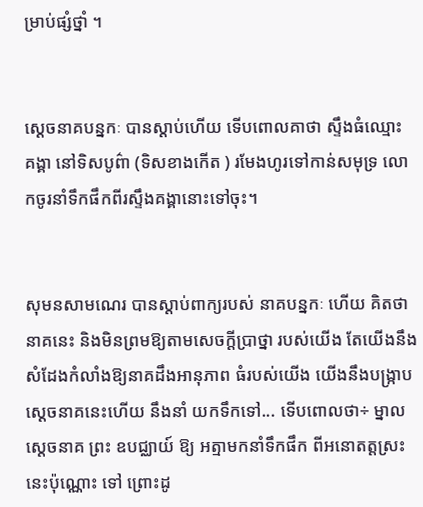ម្រាប់ផ្សំថ្នាំ ។


ស្ដេចនាគបន្នកៈ បានស្តាប់ហើយ ទើបពោលគាថា ស្ទឹងធំឈ្មោះ គង្គា នៅទិសបូព៌ា (ទិសខាងកើត ) រមែងហូរទៅកាន់សមុទ្រ លោកចូរនាំទឹកផឹកពីរស្ទឹងគង្គានោះទៅចុះ។


សុមនសាមណេរ បានស្តាប់ពាក្យរបស់ នាគបន្នកៈ ហើយ គិតថា នាគនេះ និងមិនព្រមឱ្យតាមសេចក្តីប្រាថ្នា របស់យើង តែយើងនឹងសំដែងកំលាំងឱ្យនាគដឹងអានុភាព ធំរបស់យើង យើងនឹងបង្ក្រាបស្ដេចនាគនេះហើយ នឹងនាំ យកទឹកទៅ... ទើបពោលថា÷ ម្នាលស្តេចនាគ ព្រះ ឧបជ្ឈាយ៍ ឱ្យ អត្មាមកនាំទឹកផឹក ពីអនោតត្តស្រះ នេះប៉ុណ្ណោះ ទៅ ព្រោះដូ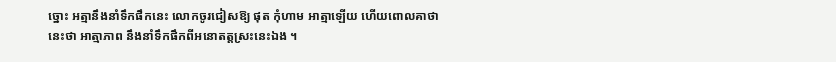ច្នោះ អត្មានឹងនាំទឹកផឹកនេះ លោកចូរជៀសឱ្យ ផុត កុំហាម អាត្មាឡើយ ហើយពោលគាថានេះថា អាត្មាភាព នឹងនាំទឹកផឹកពីអនោតត្តស្រះនេះឯង ។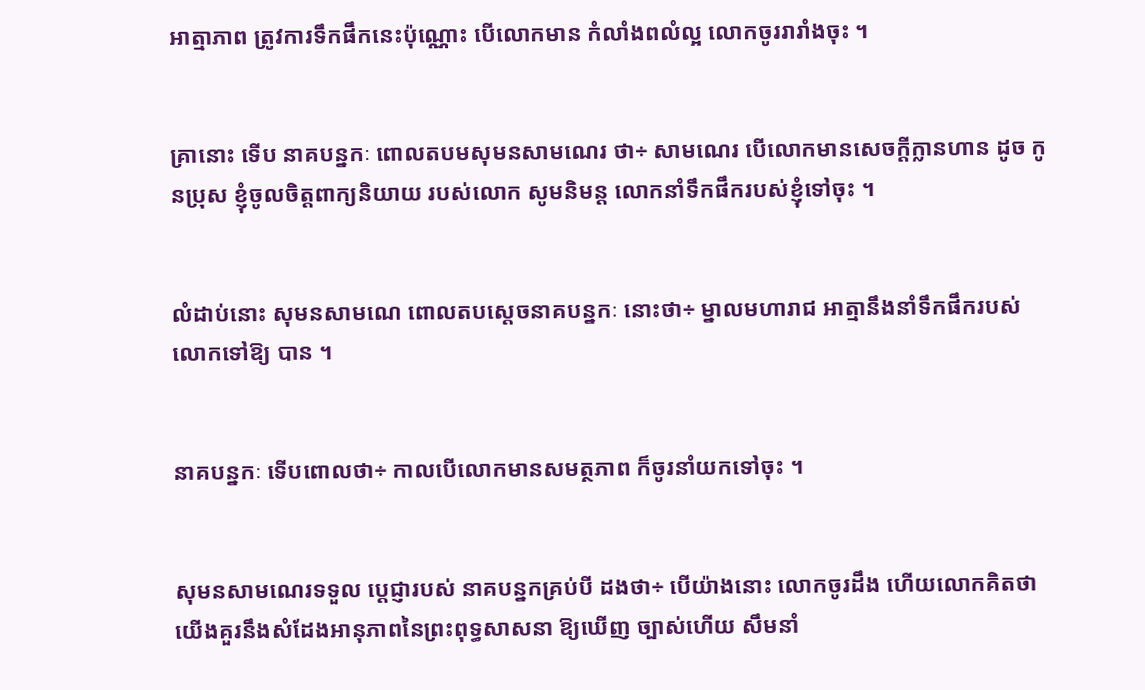អាត្មាភាព ត្រូវការទឹកផឹកនេះប៉ុណ្ណោះ បើលោកមាន កំលាំងពលំល្អ លោកចូររារាំងចុះ ។


គ្រានោះ ទើប នាគបន្នកៈ ពោលតបមសុមនសាមណេរ ថា÷ សាមណេរ បើលោកមានសេចក្ដីក្លានហាន ដូច កូនប្រុស ខ្ញុំចូលចិត្តពាក្យនិយាយ របស់លោក សូមនិមន្ត លោកនាំទឹកផឹករបស់ខ្ញុំទៅចុះ ។


លំដាប់នោះ សុមនសាមណេ ពោលតបស្តេចនាគបន្នកៈ នោះថា÷ ម្នាលមហារាជ អាត្មានឹងនាំទឹកផឹករបស់ លោកទៅឱ្យ បាន ។


នាគបន្នកៈ ទើបពោលថា÷ កាលបើលោកមានសមត្ថភាព ក៏ចូរនាំយកទៅចុះ ។


សុមនសាមណេរទទួល ប្ដេជ្ញារបស់ នាគបន្នកគ្រប់បី ដងថា÷ បើយ៉ាងនោះ លោកចូរដឹង ហើយលោកគិតថា យើងគួរនឹងសំដែងអានុភាពនៃព្រះពុទ្ធសាសនា ឱ្យឃើញ ច្បាស់ហើយ សឹមនាំ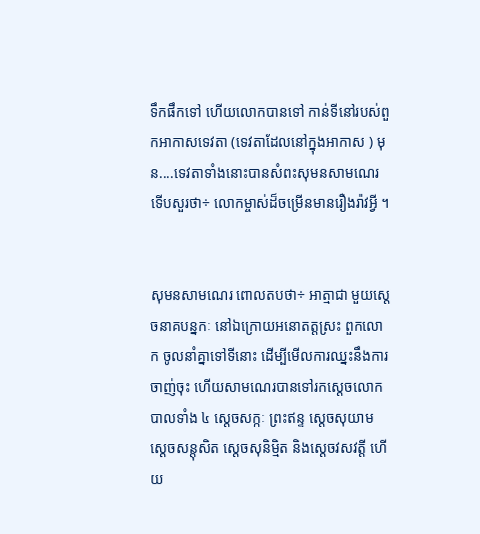ទឹកផឹកទៅ ហើយលោកបានទៅ កាន់ទីនៅរបស់ពួកអាកាសទេវតា (ទេវតាដែលនៅក្នុងអាកាស ) មុន....ទេវតាទាំងនោះបានសំពះសុមនសាមណេរ ទើបសួរថា÷ លោកម្ចាស់ដ៏ចម្រើនមានរឿងរ៉ាវអ្វី ។


សុមនសាមណេរ ពោលតបថា÷ អាត្មាជា មួយស្តេចនាគបន្នកៈ នៅឯក្រោយអនោតត្តស្រះ ពួកលោក ចូលនាំគ្នាទៅទីនោះ ដើម្បីមើលការឈ្នះនឹងការចាញ់ចុះ ហើយសាមណេរបានទៅរកស្តេចលោកបាលទាំង ៤ ស្តេចសក្កៈ ព្រះឥន្ទ ស្តេចសុយាម ស្តេចសន្តុសិត ស្តេចសុនិម្មិត និងស្តេចវសវត្តី ហើយ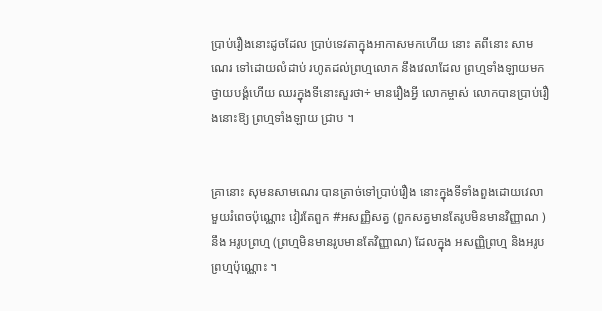ប្រាប់រឿងនោះដូចដែល ប្រាប់ទេវតាក្នុងអាកាសមកហើយ នោះ តពីនោះ សាមណេរ ទៅដោយលំដាប់ រហូតដល់ព្រហ្មលោក នឹងវេលាដែល ព្រហ្មទាំងឡាយមកថ្វាយបង្គំហើយ ឈរក្នុងទីនោះសួរថា÷ មានរឿងអ្វី លោកម្ចាស់ លោកបានប្រាប់រឿងនោះឱ្យ ព្រហ្មទាំងឡាយ ជ្រាប ។


គ្រានោះ សុមនសាមណេរ បានត្រាច់ទៅប្រាប់រឿង នោះក្នុងទីទាំងពួងដោយវេលាមួយរំពេចប៉ុណ្ណោះ វៀរតែពួក #អសញ្ញិសត្វ (ពួកសត្វមានតែរូបមិនមានវិញ្ញាណ ) នឹង អរូបព្រហ្ម (ព្រហ្មមិនមានរូបមានតែវិញ្ញាណ) ដែលក្នុង អសញ្ញិព្រហ្ម និងអរូបព្រហ្មប៉ុណ្ណោះ ។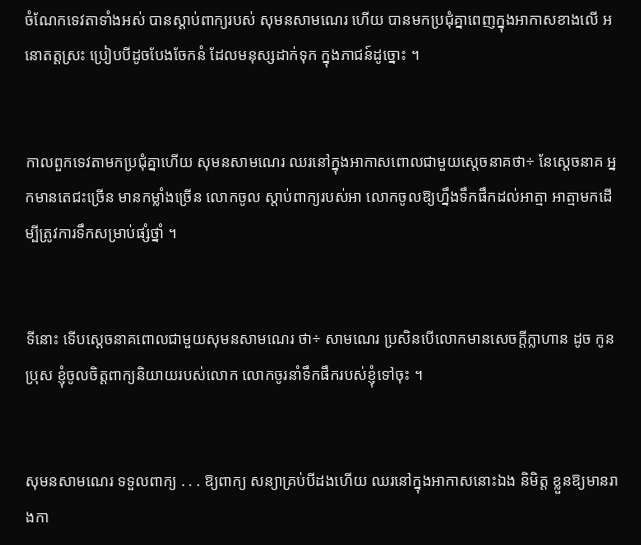ចំណែកទេវតាទាំងអស់ បានស្តាប់ពាក្យរបស់ សុមនសាមណេរ ហើយ បានមកប្រជុំគ្នាពេញក្នុងអាកាសខាងលើ អនោតត្តស្រះ ប្រៀបបីដូចបែងចែកនំ ដែលមនុស្សដាក់ទុក ក្នុងភាជន៍ដូច្នោះ ។


កាលពួកទេវតាមកប្រជុំគ្នាហើយ សុមនសាមណេរ ឈរនៅក្នុងអាកាសពោលជាមួយស្តេចនាគថា÷ នែស្ដេចនាគ អ្នកមានតេជះច្រើន មានកម្លាំងច្រើន លោកចូល ស្តាប់ពាក្យរបស់អា លោកចូលឱ្យហ្នឹងទឹកផឹកដល់អាត្មា អាត្មាមកដើម្បីត្រូវការទឹកសម្រាប់ផ្សំថ្នាំ ។


ទីនោះ ទើបស្តេចនាគពោលជាមួយសុមនសាមណេរ ថា÷ សាមណេរ ប្រសិនបើលោកមានសេចក្ដីក្លាហាន ដូច កូនប្រុស ខ្ញុំចូលចិត្តពាក្យនិយាយរបស់លោក លោកចូរនាំទឹកផឹករបស់ខ្ញុំទៅចុះ ។


សុមនសាមណេរ ទទួលពាក្យ . . . ឱ្យពាក្យ សន្យាគ្រប់បីដងហើយ ឈរនៅក្នុងអាកាសនោះឯង និមិត្ត ខ្លួនឱ្យមានរាងកា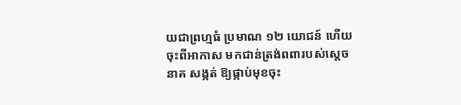យជាព្រហ្មធំ ប្រមាណ ១២ យោជន៍ ហើយចុះពីអាកាស មកជាន់ត្រង់ពពារបស់ស្តេចនាគ សង្កត់ ឱ្យផ្កាប់មុខចុះ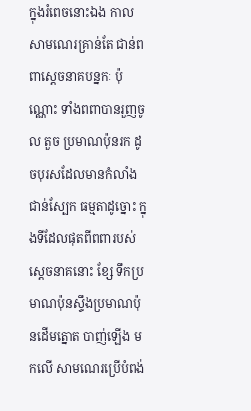ក្នុងរំពេចនោះឯង កាលសាមណេរគ្រាន់តែ ជាន់ពពាស្តេចនាគបន្នកៈ ប៉ុណ្ណោះ ទាំងពពាបានរួញចូល តួច ប្រមាណប៉ុនរក ដូចបុរសដែលមានកំលាំងជាន់ស្បែក ធម្មតាដូច្នោះ ក្នុងទីដែលផុតពីពពារបស់ស្តេចនាគនោះ ខ្សែ ទឹកប្រមាណប៉ុនស្ទឹងប្រមាណប៉ុនដើមត្នោត បាញ់ឡើង មកលើ សាមណេរប្រើបំពង់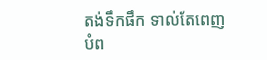តង់ទឹកផឹក ទាល់តែពេញបំព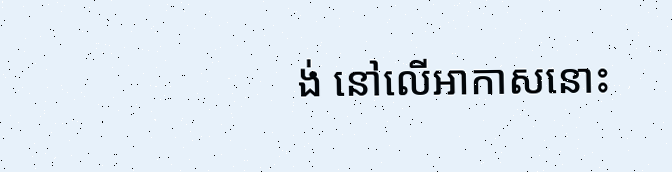ង់ នៅលើអាកាសនោះ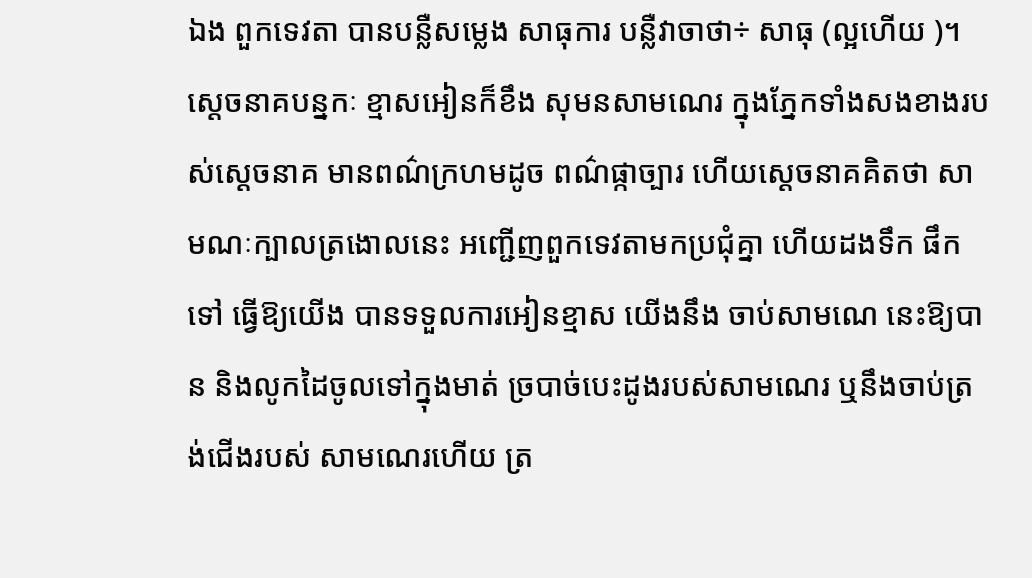ឯង ពួកទេវតា បានបន្លឺសម្លេង សាធុការ បន្លឺវាចាថា÷ សាធុ (ល្អហើយ )។ ស្ដេចនាគបន្នកៈ ខ្មាសអៀនក៏ខឹង សុមនសាមណេរ ក្នុងភ្នែកទាំងសងខាងរបស់ស្តេចនាគ មានពណ៌ក្រហមដូច ពណ៌ផ្កាច្បារ ហើយស្តេចនាគគិតថា សាមណៈក្បាលត្រងោលនេះ អញ្ជើញពួកទេវតាមកប្រជុំគ្នា ហើយដងទឹក ផឹកទៅ ធ្វើឱ្យយើង បានទទួលការអៀនខ្មាស យើងនឹង ចាប់សាមណេ នេះឱ្យបាន និងលូកដៃចូលទៅក្នុងមាត់ ច្របាច់បេះដូងរបស់សាមណេរ ឬនឹងចាប់ត្រង់ជើងរបស់ សាមណេរហើយ ត្រ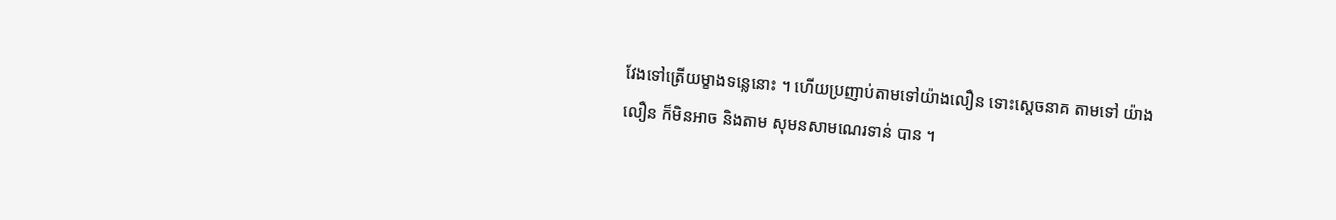វែងទៅត្រើយម្ខាងទន្លេនោះ ។ ហើយប្រញាប់តាមទៅយ៉ាងលឿន ទោះស្តេចនាគ តាមទៅ យ៉ាងលឿន ក៏មិនអាច និងតាម សុមនសាមណេរទាន់ បាន ។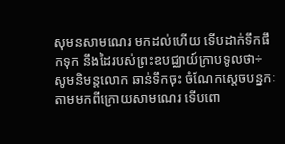សុមនសាមណេរ មកដល់ហើយ ទើបដាក់ទឹកផឹកទុក នឹងដៃរបស់ព្រះឧបជ្ឈាយ៍ក្រាបទូលថា÷ សូមនិមន្តលោក ឆាន់ទឹកចុះ ចំណែកស្តេចបន្នកៈ តាមមកពីក្រោយសាមណេរ ទើបពោ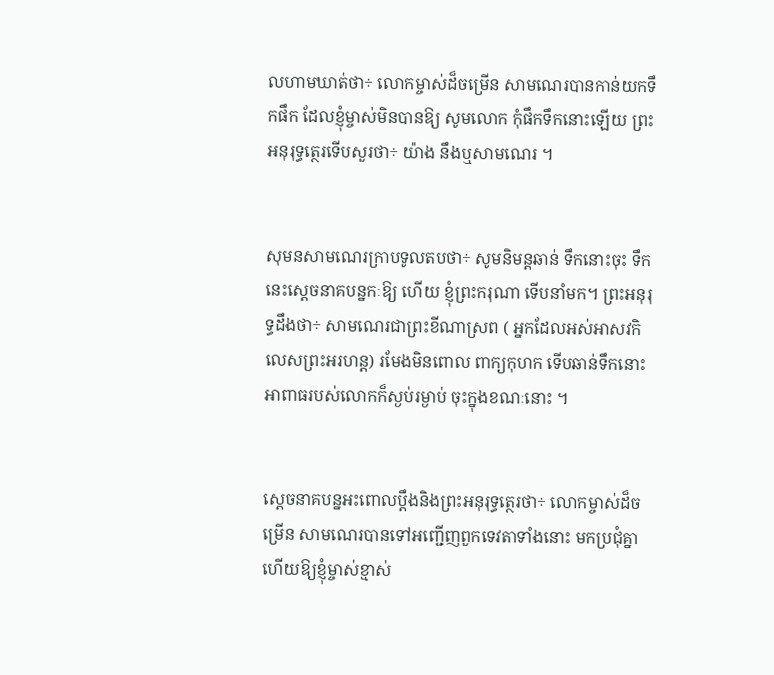លហាមឃាត់ថា÷ លោកម្ចាស់ដ៏ចម្រើន សាមណេរបានកាន់យកទឹកផឹក ដែលខ្ញុំម្ចាស់មិនបានឱ្យ សូមលោក កុំផឹកទឹកនោះឡើយ ព្រះអនុរុទ្ធត្ថេរទើបសួរថា÷ យ៉ាង នឹងឬសាមណេរ ។


សុមនសាមណេរក្រាបទូលតបថា÷ សូមនិមន្តឆាន់ ទឹកនោះចុះ ទឹកនេះស្តេចនាគបន្នកៈឱ្យ ហើយ ខ្ញុំព្រះករុណា ទើបនាំមក។ ព្រះអនុរុទ្ធដឹងថា÷ សាមណេរជាព្រះខីណាស្រព ( អ្នកដែលអស់អាសវកិលេសព្រះអរហន្ត) រមែងមិនពោល ពាក្យកុហក ទើបឆាន់ទឹកនោះ អាពាធរបស់លោកក៏ស្ងប់រម្ងាប់ ចុះក្នុងខណៈនោះ ។


ស្តេចនាគបន្នអះពោលប្ដឹងនិងព្រះអនុរុទ្ធត្ថេរថា÷ លោកម្ចាស់ដ៏ចម្រើន សាមណេរបានទៅអញ្ជើញពួកទេវតាទាំងនោះ មកប្រជុំគ្នាហើយឱ្យខ្ញុំម្ចាស់ខ្មាស់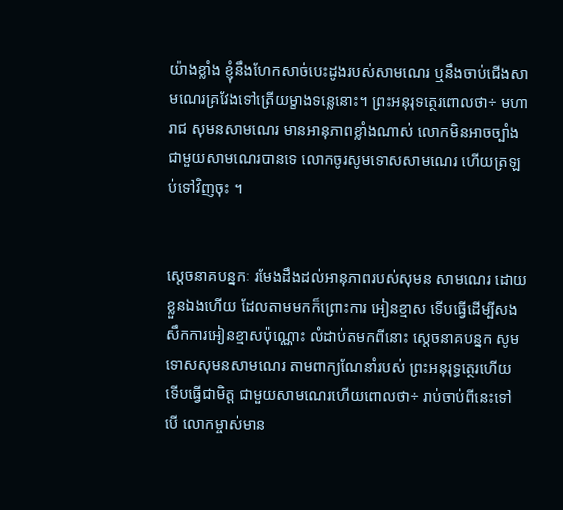យ៉ាងខ្លាំង ខ្ញុំនឹងហែកសាច់បេះដូងរបស់សាមណេរ ឬនឹងចាប់ជើងសាមណេរគ្រវែងទៅត្រើយម្ខាងទន្លេនោះ។ ព្រះអនុរុទត្ថេរពោលថា÷ មហារាជ សុមនសាមណេរ មានអានុភាពខ្លាំងណាស់ លោកមិនអាចច្បាំងជាមួយសាមណេរបានទេ លោកចូរសូមទោសសាមណេរ ហើយត្រឡប់ទៅវិញចុះ ។


ស្ដេចនាគបន្នកៈ រមែងដឹងដល់អានុភាពរបស់សុមន សាមណេរ ដោយខ្លួនឯងហើយ ដែលតាមមកក៏ព្រោះការ អៀនខ្មាស ទើបធ្វើដើម្បីសងសឹកការអៀនខ្មាសប៉ុណ្ណោះ លំដាប់តមកពីនោះ ស្តេចនាគបន្នក សូមទោសសុមនសាមណេរ តាមពាក្យណែនាំរបស់ ព្រះអនុរុទ្ធត្ថេរហើយ ទើបធ្វើជាមិត្ត ជាមួយសាមណេរហើយពោលថា÷ រាប់ចាប់ពីនេះទៅ បើ លោកម្ចាស់មាន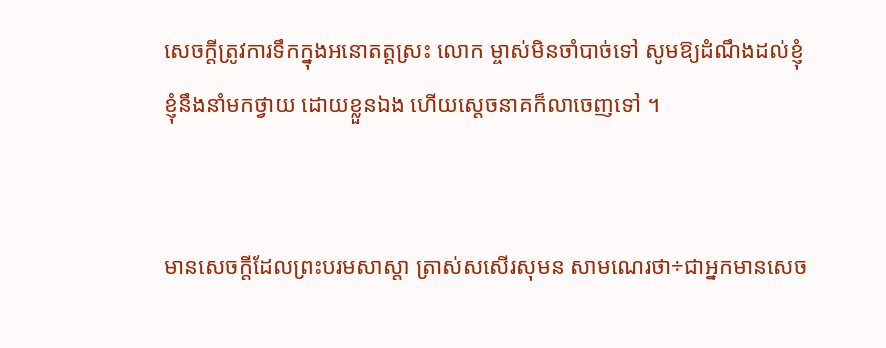សេចក្តីត្រូវការទឹកក្នុងអនោតត្តស្រះ លោក ម្ចាស់មិនចាំបាច់ទៅ សូមឱ្យដំណឹងដល់ខ្ញុំ ខ្ញុំនឹងនាំមកថ្វាយ ដោយខ្លួនឯង ហើយស្តេចនាគក៏លាចេញទៅ ។


មានសេចក្តីដែលព្រះបរមសាស្តា ត្រាស់សសើរសុមន សាមណេរថា÷ជាអ្នកមានសេច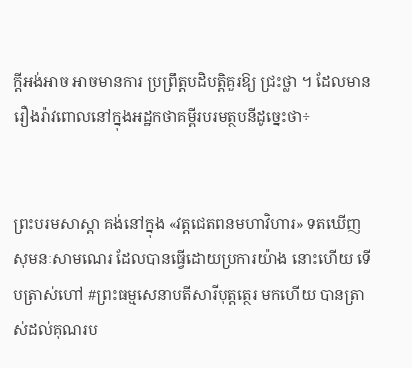ក្តីអង់អាច អាចមានការ ប្រព្រឹត្តបដិបត្តិគួរឱ្យ ជ្រះថ្លា ។ ដែលមានរឿងរ៉ាវពោលនៅក្នុងអដ្ឋកថាគម្ពីរបរមត្ថបនីដូច្នេះថា÷


ព្រះបរមសាស្តា គង់នៅក្នុង «វត្តជេតពនមហាវិហារ» ទតឃើញ សុមនៈសាមណេរ ដែលបានធ្វើដោយប្រការយ៉ាង នោះហើយ ទើបត្រាស់ហៅ #ព្រះធម្មសេនាបតីសារីបុត្តត្ថេរ មកហើយ បានត្រាស់ដល់គុណរប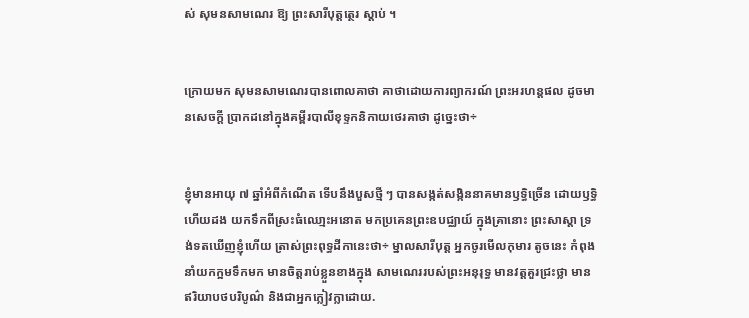ស់ សុមនសាមណេរ ឱ្យ ព្រះសារីបុត្តត្ថេរ ស្តាប់ ។


ក្រោយមក សុមនសាមណេរបានពោលគាថា គាថាដោយការព្យាករណ៍ ព្រះអរហន្តផល ដូចមានសេចក្តី ប្រាកដនៅក្នុងគម្ពីរបាលីខុទ្ទកនិកាយថេរគាថា ដូច្នេះថា÷


ខ្ញុំមានអាយុ ៧ ឆ្នាំអំពីកំណើត ទើបនឹងបួសថ្មី ៗ បានសង្កត់សង្កិននាគមានឫទ្ធិច្រើន ដោយឫទ្ធិ ហើយដង យកទឹកពីស្រះធំឈោ្មះអនោត មកប្រគេនព្រះឧបជ្ឈាយ៍ ក្នុងគ្រានោះ ព្រះសាស្តា ទ្រង់ទតឃើញខ្ញុំហើយ ត្រាស់ព្រះពុទ្ធដីកានេះថា÷ ម្នាលសារីបុត្ត អ្នកចូរមើលកុមារ តូចនេះ កំពុងនាំយកក្អមទឹកមក មានចិត្តរាប់ខ្លួនខាងក្នុង សាមណេររបស់ព្រះអនុរុទ្ធ មានវត្តគួរជ្រះថ្លា មានឥរិយាបថបរិបូណ៌ និងជាអ្នកក្លៀវក្លាដោយ.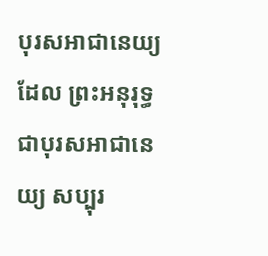បុរសអាជានេយ្យ ដែល ព្រះអនុរុទ្ធ ជាបុរសអាជានេយ្យ សប្បុរ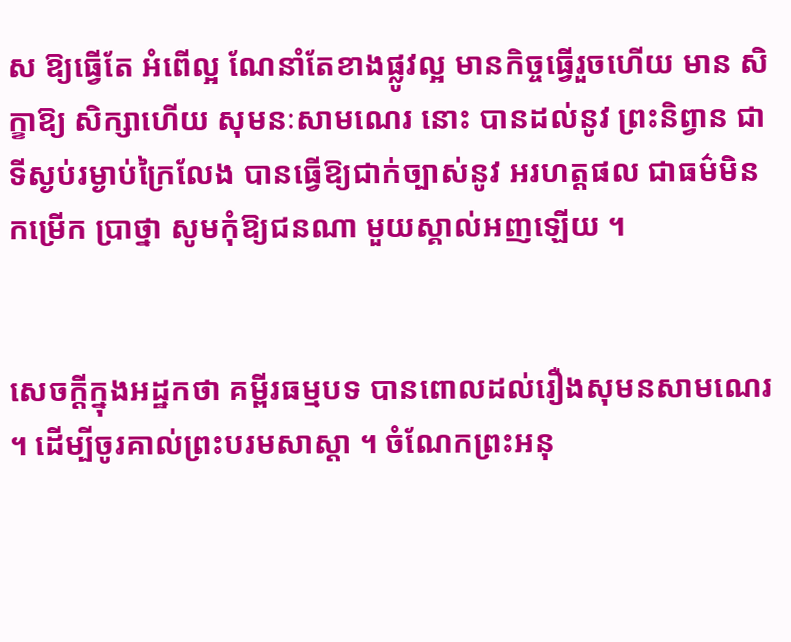ស ឱ្យធ្វើតែ អំពើល្អ ណែនាំតែខាងផ្លូវល្អ មានកិច្ចធ្វើរួចហើយ មាន សិក្ខាឱ្យ សិក្សាហើយ សុមនៈសាមណេរ នោះ បានដល់នូវ ព្រះនិព្វាន ជាទីស្ងប់រម្ងាប់ក្រៃលែង បានធ្វើឱ្យជាក់ច្បាស់នូវ អរហត្តផល ជាធម៌មិនកម្រើក ប្រាថ្នា សូមកុំឱ្យជនណា មួយស្គាល់អញឡើយ ។


សេចក្តីក្នុងអដ្ឋកថា គម្ពីរធម្មបទ បានពោលដល់រឿងសុមនសាមណេរ ។ ដើម្បីចូរគាល់ព្រះបរមសាស្តា ។ ចំណែកព្រះអនុ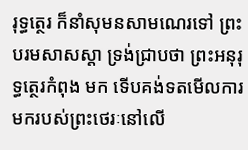រុទ្ធត្ថេរ ក៏នាំសុមនសាមណេរទៅ ព្រះបរមសាសស្តា ទ្រង់ជ្រាបថា ព្រះអនុរុទ្ធត្ថេរកំពុង មក ទើបគង់ទតមើលការមករបស់ព្រះថេរៈនៅលើ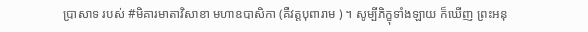ប្រាសាទ របស់ #មិគារមាតាវិសាខា មហាឧបាសិកា (គឺវត្តបុពារាម ) ។ សូម្បីភិក្ខុទាំងឡាយ ក៏ឃើញ ព្រះអនុ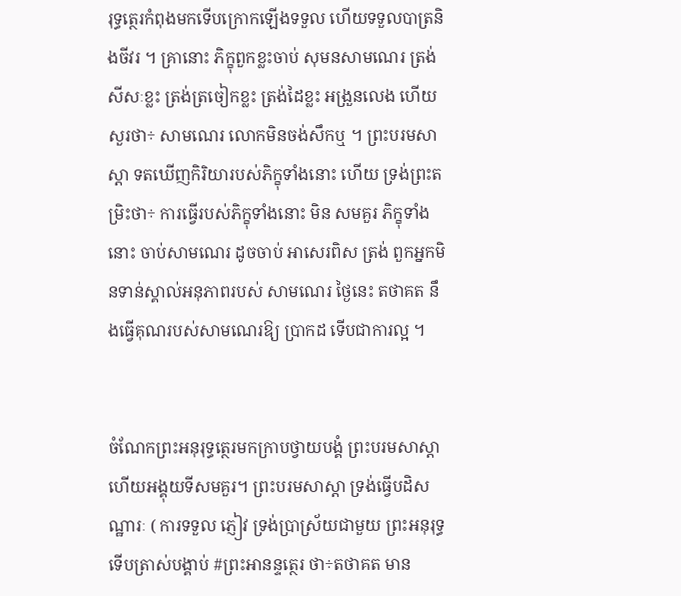រុទ្ធត្ថេរកំពុងមកទើបក្រោកឡើងទទួល ហើយទទួលបាត្រនិងចីវរ ។ គ្រានោះ ភិក្ខុពួកខ្លះចាប់ សុមនសាមណេរ ត្រង់ សីសៈខ្លះ ត្រង់ត្រចៀកខ្លះ ត្រង់ដៃខ្លះ អង្រួនលេង ហើយ សួរថា÷ សាមណេរ លោកមិនចង់សឹកឬ ។ ព្រះបរមសាស្តា ទតឃើញកិរិយារបស់ភិក្ខុទាំងនោះ ហើយ ទ្រង់ព្រះតម្រិះថា÷ ការធ្វើរបស់ភិក្ខុទាំងនោះ មិន សមគួរ ភិក្ខុទាំងនោះ ចាប់សាមណេរ ដូចចាប់ អាសេរពិស ត្រង់ ពួកអ្នកមិនទាន់ស្គាល់អនុភាពរបស់ សាមណេរ ថ្ងៃនេះ តថាគត នឹងធ្វើគុណរបស់សាមណេរឱ្យ ប្រាកដ ទើបជាការល្អ ។


ចំណែកព្រះអនុរុទ្ធត្ថេរមកក្រាបថ្វាយបង្គំ ព្រះបរមសាស្តា ហើយអង្គុយទីសមគួរ។ ព្រះបរមសាស្តា ទ្រង់ធ្វើបដិសណ្ឋារៈ ( ការទទួល ភ្ញៀវ ទ្រង់ប្រាស្រ័យជាមួយ ព្រះអនុរុទ្ធ ទើបត្រាស់បង្គាប់ #ព្រះអានន្ទត្ថេរ ថា÷តថាគត មាន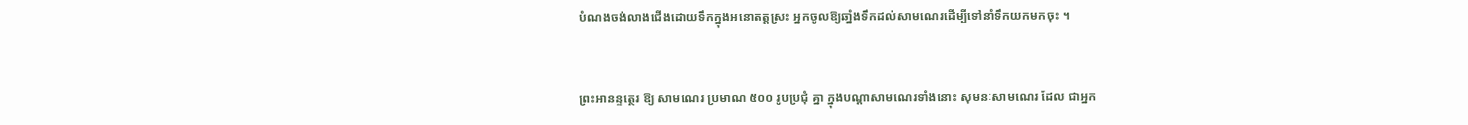បំណងចង់លាងជើងដោយទឹកក្នុងអនោតត្តស្រះ អ្នកចូលឱ្យឆាំ្នងទឹកដល់សាមណេរដើម្បីទៅនាំទឹកយកមកចុះ ។


ព្រះអានន្ទត្ថេរ ឱ្យ សាមណេរ ប្រមាណ ៥០០ រូបប្រជុំ គ្នា ក្នុងបណ្ដាសាមណេរទាំងនោះ សុមនៈសាមណេរ ដែល ជាអ្នក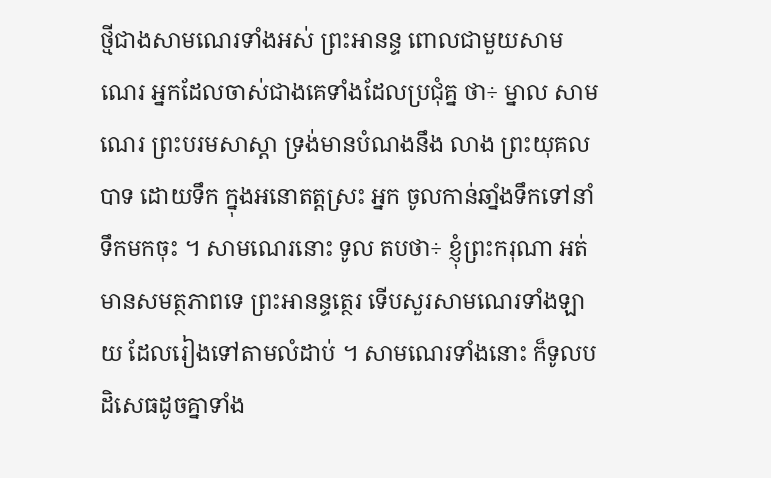ថ្មីជាងសាមណេរទាំងអស់ ព្រះអានន្ទ ពោលជាមួយសាមណេរ អ្នកដែលចាស់ជាងគេទាំងដែលប្រជុំគ្ន ថា÷ ម្នាល សាមណេរ ព្រះបរមសាស្តា ទ្រង់មានបំណងនឹង លាង ព្រះយុគលបាទ ដោយទឹក ក្នុងអនោតត្តស្រះ អ្នក ចូលកាន់ឆាំ្នងទឹកទៅនាំទឹកមកចុះ ។ សាមណេរនោះ ទូល តបថា÷ ខ្ញុំព្រះករុណា អត់មានសមត្ថភាពទេ ព្រះអានន្ទត្ថេរ ទើបសួរសាមណេរទាំងឡាយ ដែលរៀងទៅតាមលំដាប់ ។ សាមណេរទាំងនោះ ក៏ទូលបដិសេធដូចគ្នាទាំង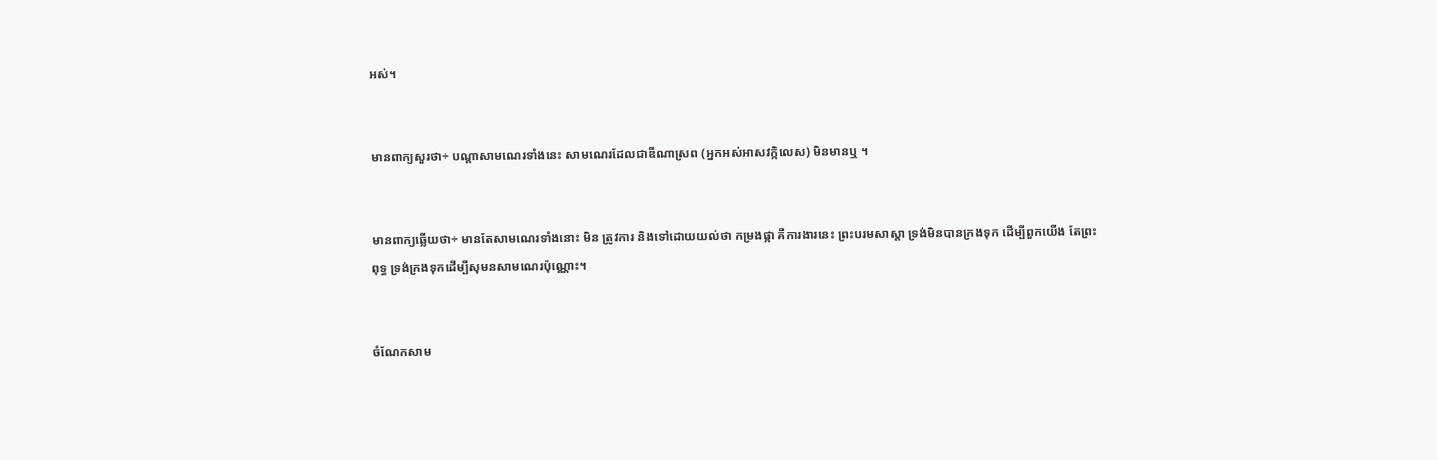អស់។


មានពាក្យសួរថា÷ បណ្ដាសាមណេរទាំងនេះ សាមណេរដែលជាឌីណាស្រព (អ្នកអស់អាសវក្កិលេស) មិនមានឬ ។


មានពាក្យឆ្លើយថា÷ មានតែសាមណេរទាំងនោះ មិន ត្រូវការ និងទៅដោយយល់ថា កម្រងផ្កា គឺការងារនេះ ព្រះបរមសាស្តា ទ្រង់មិនបានក្រងទុក ដើម្បីពួកយើង តែព្រះពុទ្ធ ទ្រង់ក្រងទុកដើម្បីសុមនសាមណេរប៉ុណ្ណោះ។


ចំណែកសាម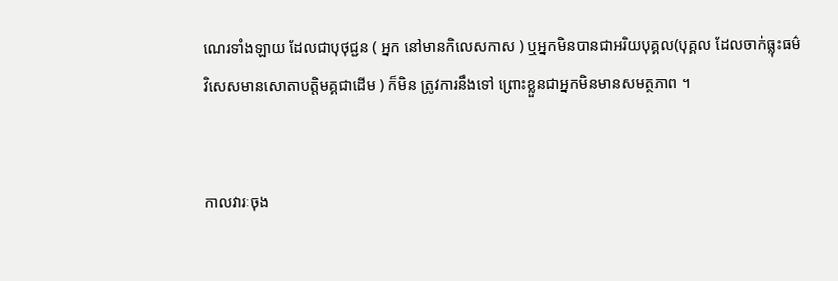ណេរទាំងឡាយ ដែលជាបុថុជ្ជន ( អ្នក នៅមានកិលេសកាស ) ឬអ្នកមិនបានជាអរិយបុគ្គល(បុគ្គល ដែលចាក់ធ្លុះធម៌វិសេសមានសោតាបត្តិមគ្គជាដើម ) ក៏មិន ត្រូវការនឹងទៅ ព្រោះខ្លួនជាអ្នកមិនមានសមត្ថភាព ។


កាលវារៈចុង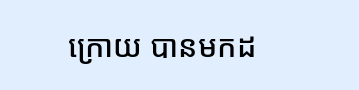ក្រោយ បានមកដ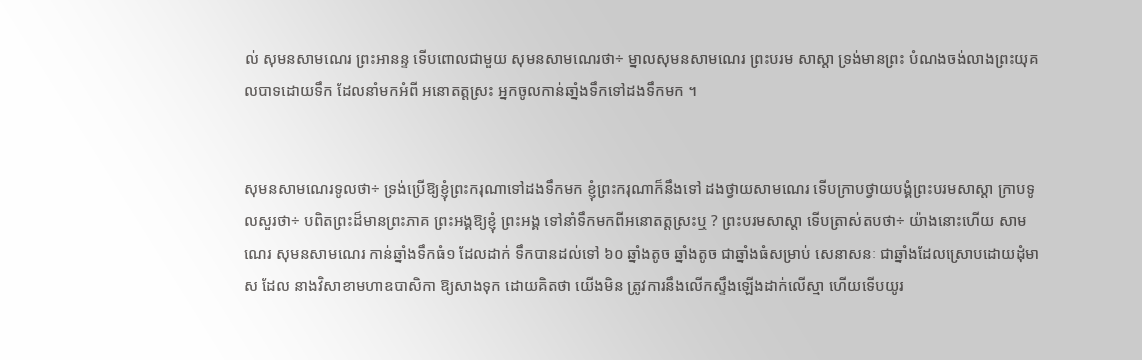ល់ សុមនសាមណេរ ព្រះអានន្ទ ទើបពោលជាមួយ សុមនសាមណេរថា÷ ម្នាលសុមនសាមណេរ ព្រះបរម សាស្តា ទ្រង់មានព្រះ បំណងចង់លាងព្រះយុគលបាទដោយទឹក ដែលនាំមកអំពី អនោតត្តស្រះ អ្នកចូលកាន់ឆាំ្នងទឹកទៅដងទឹកមក ។


សុមនសាមណេរទូលថា÷ ទ្រង់ប្រើឱ្យខ្ញុំព្រះករុណាទៅដងទឹកមក ខ្ញុំព្រះករុណាក៏នឹងទៅ ដងថ្វាយសាមណេរ ទើបក្រាបថ្វាយបង្គំព្រះបរមសាស្តា ក្រាបទូលសួរថា÷ បពិតព្រះដ៏មានព្រះភាគ ព្រះអង្គឱ្យខ្ញុំ ព្រះអង្គ ទៅនាំទឹកមកពីអនោតត្តស្រះឬ ? ព្រះបរមសាស្តា ទើបត្រាស់តបថា÷ យ៉ាងនោះហើយ សាមណេរ សុមនសាមណេរ កាន់ឆ្នាំងទឹកធំ១ ដែលដាក់ ទឹកបានដល់ទៅ ៦០ ឆ្នាំងតូច ឆ្នាំងតូច ជាឆ្នាំងធំសម្រាប់ សេនាសនៈ ជាឆ្នាំងដែលស្រោបដោយដុំមាស ដែល នាងវិសាខាមហាឧបាសិកា ឱ្យសាងទុក ដោយគិតថា យើងមិន ត្រូវការនឹងលើកស្ទឹងឡើងដាក់លើស្មា ហើយទើបយូរ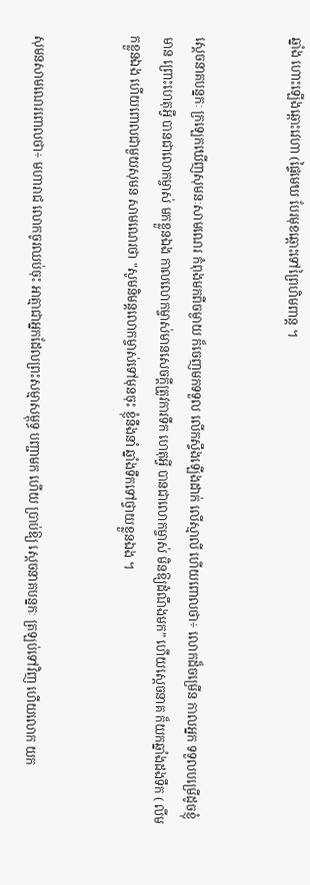ឆ្នាំង ហោះឡើងឆ្ពោះវេហា (ផ្ទៃមេឃ បែរមុខឆ្ពោះទៅព្រៃហិមពាន្ត ។


ស្ដេចនាគបន្នកៈ ក្រឡេកឃើញសុមនៈសាមណេរ កំពុងមកពីចម្ងាយ ក៏ចេញមកទទួល លើកស្ទឹងឡើងដាក់ លើស្មាលី ហើយពោលថា÷ លោកដ៏ចម្រើន កាលអ្នក ទទួលបម្រើដូចខ្ញុំមាន ព្រោះហេតុអ្វី បានជាលោកម្ចាស់ មកខ្លួនឯង កាលលោកម្ចាស់មានសេចក្តីត្រូវការទឹក ហេតុអី្វ បានជាលោកម្ចាស់ មិនឱ្យដំណឹងមក” ហើយស្តេចនាគ ក៏យកឆ្នាំងដងទឹក ( លីមកខ្លួនឯង ហើយពោលជាមួយសុមន សាមណេរថា "សូមនិមន្តលោកម្ចាស់ទៅមុនចុះ ខ្ញុំនឹងនាំ ឆ្នាំងទឹកទៅថ្វាយខ្លួនឯង ។


សុមនសាមណេរពោលថា÷ មហារាជ លោកចូរឈប់ចុះ អាត្មាជាអ្នកដែលព្រះសម្មាសម្ពុទ្ធ បញ្ជាមក ហើយ ប្រាប់ឱ្យ ស្តេចនាគបន្នកៈ ត្រឡប់ទៅវិញ ហើយលោក យក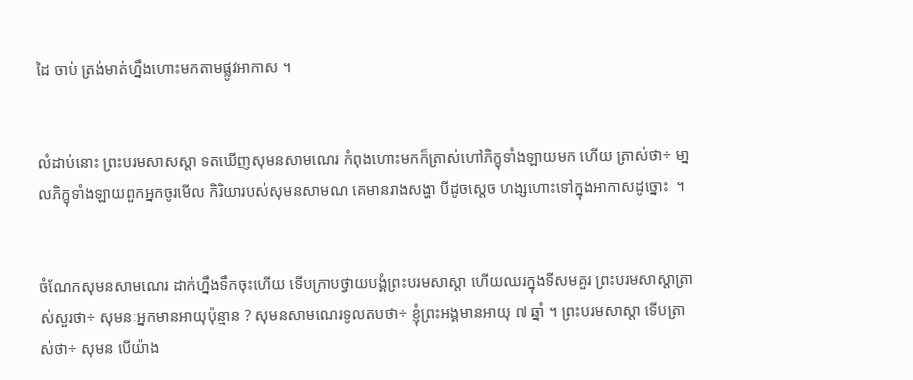ដៃ ចាប់ ត្រង់មាត់ហ្នឹងហោះមកតាមផ្លូវអាកាស ។


លំដាប់នោះ ព្រះបរមសាសស្តា ទតឃើញសុមនសាមណេរ កំពុងហោះមកក៏ត្រាស់ហៅភិក្ខុទាំងឡាយមក ហើយ ត្រាស់ថា÷ មា្នលភិក្ខុទាំងឡាយពួកអ្នកចូរមើល កិរិយារបស់សុមនសាមណ គេមានរាងសង្ហា បីដូចស្ដេច ហង្សហោះទៅក្នុងអាកាសដូច្នោះ  ។


ចំណែកសុមនសាមណេរ ដាក់ហ្នឹងទឹកចុះហើយ ទើបក្រាបថ្វាយបង្គំព្រះបរមសាស្តា ហើយឈរក្នុងទីសមគួរ ព្រះបរមសាស្តាត្រាស់សួរថា÷ សុមនៈអ្នកមានអាយុប៉ុន្មាន ? សុមនសាមណេរទូលតបថា÷ ខ្ញុំព្រះអង្គមានអាយុ ៧ ឆ្នាំ ។ ព្រះបរមសាស្តា ទើបត្រាស់ថា÷ សុមន បើយ៉ាង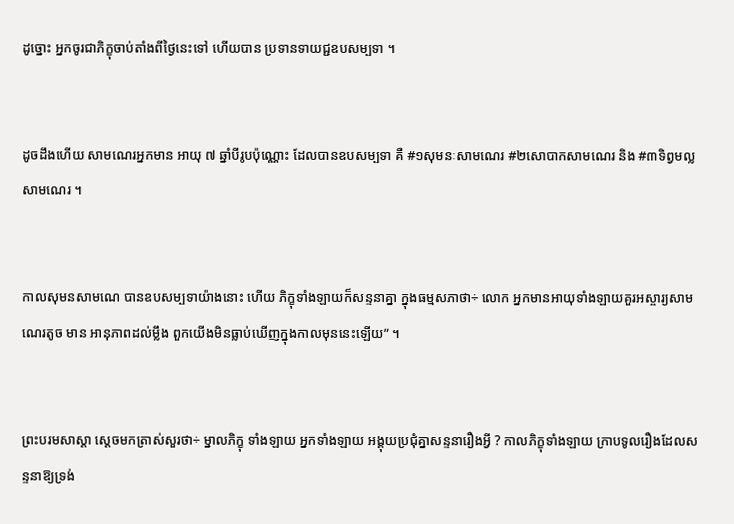ដូច្នោះ អ្នកចូរជាភិក្ខុចាប់តាំងពីថ្ងៃនេះទៅ ហើយបាន ប្រទានទាយជ្ជឧបសម្បទា ។


ដូចដឹងហើយ សាមណេរអ្នកមាន អាយុ ៧ ឆ្នាំបីរូបប៉ុណ្ណោះ ដែលបានឧបសម្បទា គឺ #១សុមនៈសាមណេរ #២សោបាកសាមណេរ និង #៣ទិព្វមល្លសាមណេរ ។


កាលសុមនសាមណេ បានឧបសម្បទាយ៉ាងនោះ ហើយ ភិក្ខុទាំងឡាយក៏សន្ទនាគ្នា ក្នុងធម្មសភាថា÷ លោក អ្នកមានអាយុទាំងឡាយគួរអស្ចារ្យសាមណេរតូច មាន អានុភាពដល់ម្លឹង ពួកយើងមិនធ្លាប់ឃើញក្នុងកាលមុននេះឡើយ” ។


ព្រះបរមសាស្តា ស្តេចមកត្រាស់សួរថា÷ ម្នាលភិក្ខុ ទាំងឡាយ អ្នកទាំងឡាយ អង្គុយប្រជុំគ្នាសន្ទនារឿងអ្វី ? កាលភិក្ខុទាំងឡាយ ក្រាបទូលរឿងដែលសន្ទនាឱ្យទ្រង់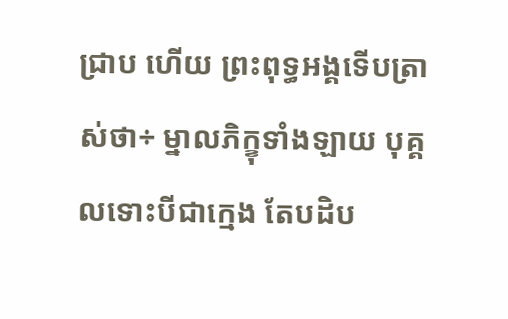ជ្រាប ហើយ ព្រះពុទ្ធអង្គទើបត្រាស់ថា÷ ម្នាលភិក្ខុទាំងឡាយ បុគ្គលទោះបីជាក្មេង តែបដិប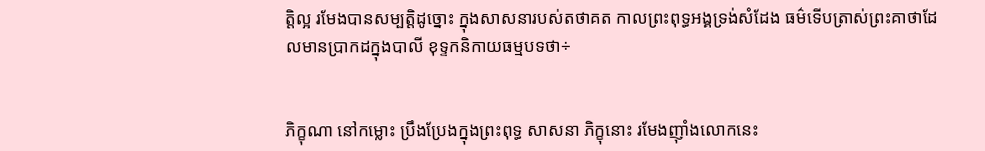ត្តិល្អ រមែងបានសម្បត្តិដូច្នោះ ក្នុងសាសនារបស់តថាគត កាលព្រះពុទ្ធអង្គទ្រង់សំដែង ធម៌ទើបត្រាស់ព្រះគាថាដែលមានប្រាកដក្នុងបាលី ខុទ្ទកនិកាយធម្មបទថា÷


ភិក្ខុណា នៅកម្លោះ ប្រឹងប្រែងក្នុងព្រះពុទ្ធ សាសនា ភិក្ខុនោះ រមែងញ៉ាំងលោកនេះ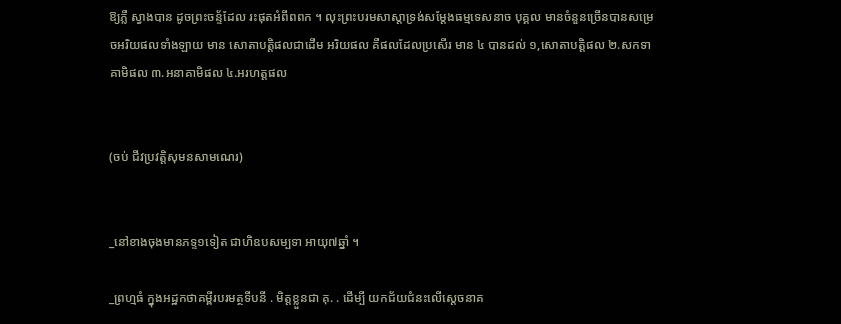ឱ្យភ្លឺ ស្វាងបាន ដូចព្រះចន្ទ័ដែល រះផុតអំពីពពក ។ លុះព្រះបរមសាស្តាទ្រង់សម្តែងធម្មទេសនាច បុគ្គល មានចំនួនច្រើនបានសម្រេចអរិយផលទាំងឡាយ មាន សោតាបត្តិផលជាដើម អរិយផល គឺផលដែលប្រសើរ មាន ៤ បានដល់ ១,សោតាបត្តិផល ២.សកទាគាមិផល ៣.អនាគាមិផល ៤.អរហត្តផល


(ចប់ ជីវប្រវត្តិសុមនសាមណេរ)


_នៅខាងចុងមានភទ្ទ១ទៀត ជាហិឧបសម្បទា អាយុ៧ឆ្នាំ ។

_ព្រហ្មធំ ក្នុងអដ្ឋកថាគម្ពីរបរមត្ថទីបនី . មិត្តខ្លួនជា គុ. . ដើម្បី យកជ័យជំនះលើស្តេចនាគ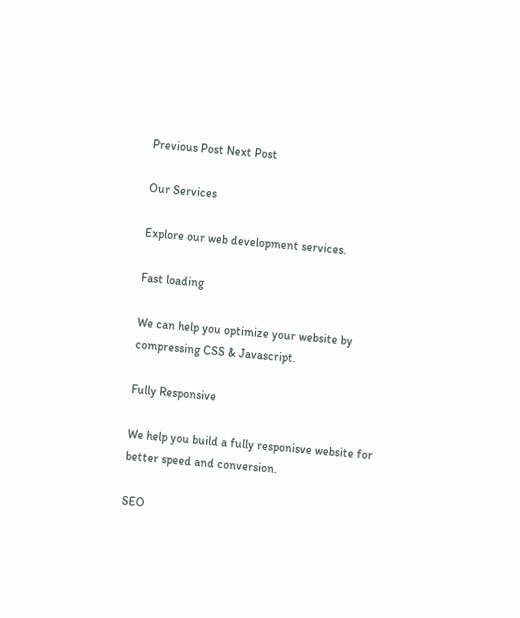Previous Post Next Post

Our Services

Explore our web development services.

Fast loading

We can help you optimize your website by compressing CSS & Javascript.

Fully Responsive

We help you build a fully responisve website for better speed and conversion.

SEO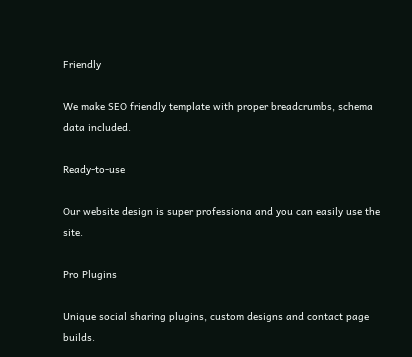Friendly

We make SEO friendly template with proper breadcrumbs, schema data included.

Ready-to-use

Our website design is super professiona and you can easily use the site.

Pro Plugins

Unique social sharing plugins, custom designs and contact page builds.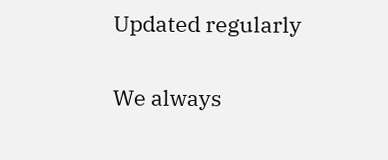Updated regularly

We always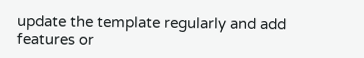update the template regularly and add features or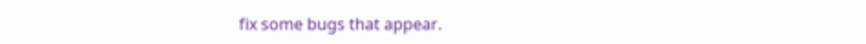fix some bugs that appear.